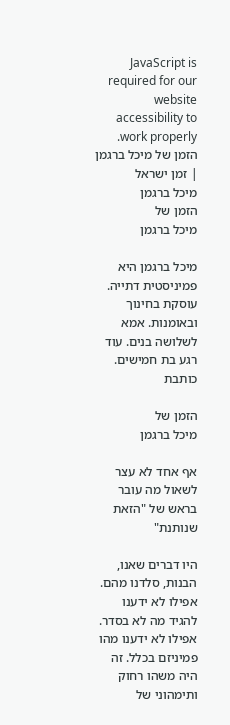JavaScript is required for our website accessibility to work properly. הזמן של מיכל ברגמן | זמן ישראל
מיכל ברגמן
הזמן של
מיכל ברגמן

מיכל ברגמן היא פמיניסטית דתייה. עוסקת בחינוך ובאומנות. אמא לשלושה בנים. עוד רגע בת חמישים. כותבת

הזמן של
מיכל ברגמן

אף אחד לא עצר לשאול מה עובר בראש של "הזאת שנותנת"

היו דברים שאנו, הבנות, סלדנו מהם. אפילו לא ידענו להגיד מה לא בסדר. אפילו לא ידענו מהו פמיניזם בכלל. זה היה משהו רחוק ותימהוני של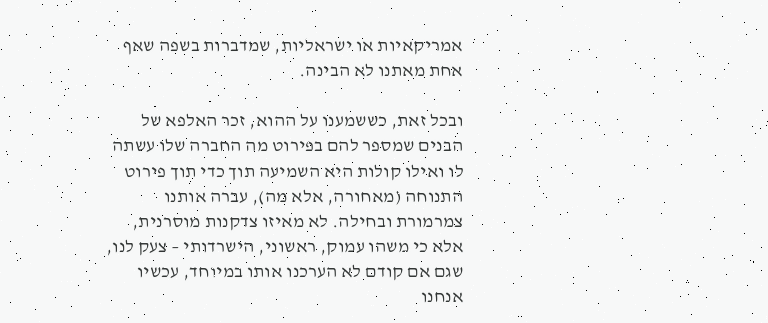אמריקאיות או ישראליות, שמדברות בשפה שאף אחת מאתנו לא הבינה.

ובכל זאת, כששמענו על ההוא, זכר האלפא של הבנים שמספר להם בפירוט מה החברה שלו עשתה לו ואילו קולות היא השמיעה תוך כדי תוך פירוט התנוחה (מאחורה, אלא מה), עברה אותנו צמרמורת ובחילה. לא מאיזו צדקנות מוסרנית, אלא כי משהו עמוק, ראשוני, הישרדותי – צעק לנו, שגם אם קודם לא הערכנו אותו במיוחד, עכשיו אנחנו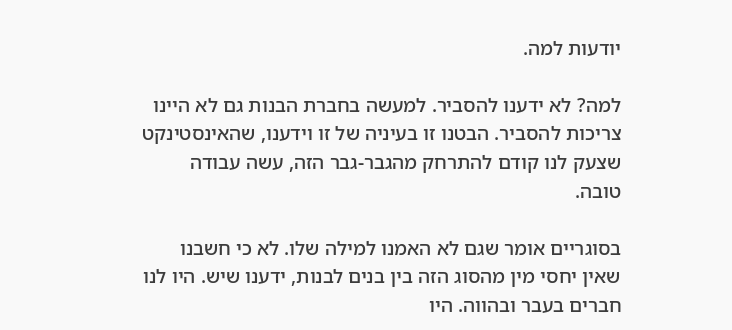יודעות למה.

למה? לא ידענו להסביר. למעשה בחברת הבנות גם לא היינו צריכות להסביר. הבטנו זו בעיניה של זו וידענו, שהאינסטינקט שצעק לנו קודם להתרחק מהגבר-גבר הזה, עשה עבודה טובה.

בסוגריים אומר שגם לא האמנו למילה שלו. לא כי חשבנו שאין יחסי מין מהסוג הזה בין בנים לבנות, ידענו שיש. היו לנו חברים בעבר ובהווה. היו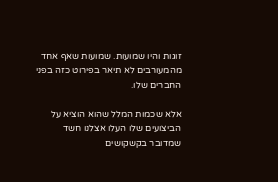זוגות והיו שמועות. שמועות שאף אחד מהמעורבים לא תיאר בפירוט כזה בפני החברים שלו.

אלא שכמות המלל שהוא הוציא על הביצועים שלו העלו אצלנו חשד שמדובר בקשקושים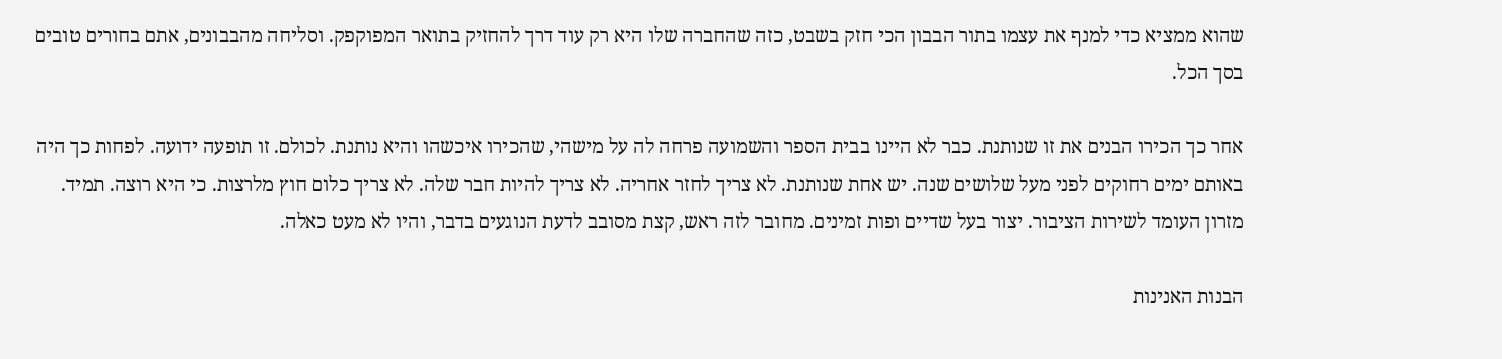שהוא ממציא כדי למנף את עצמו בתור הבבון הכי חזק בשבט, כזה שהחברה שלו היא רק עוד דרך להחזיק בתואר המפוקפק. וסליחה מהבבונים, אתם בחורים טובים בסך הכל.

אחר כך הכירו הבנים את זו שנותנת. כבר לא היינו בבית הספר והשמועה פרחה לה על מישהי, שהכירו איכשהו והיא נותנת. לכולם. זו תופעה ידועה. לפחות כך היה באותם ימים רחוקים לפני מעל שלושים שנה. יש אחת שנותנת. לא צריך לחזר אחריה. לא צריך להיות חבר שלה. לא צריך כלום חוץ מלרצות. כי היא רוצה. תמיד. מזרון העומד לשירות הציבור. יצור בעל שדיים ופות זמינים. מחובר לזה ראש, קצת מסובב לדעת הנוגעים בדבר, והיו לא מעט כאלה.

הבנות האנינות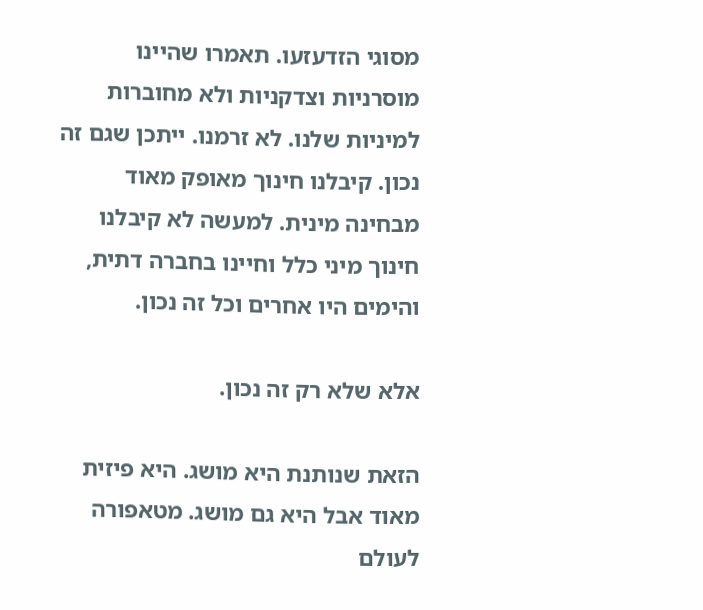מסוגי הזדעזעו. תאמרו שהיינו מוסרניות וצדקניות ולא מחוברות למיניות שלנו. לא זרמנו. ייתכן שגם זה נכון. קיבלנו חינוך מאופק מאוד מבחינה מינית. למעשה לא קיבלנו חינוך מיני כלל וחיינו בחברה דתית, והימים היו אחרים וכל זה נכון.

אלא שלא רק זה נכון.

הזאת שנותנת היא מושג. היא פיזית מאוד אבל היא גם מושג. מטאפורה לעולם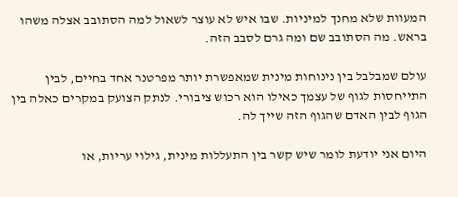המעוות שלא מחנך למיניות. שבו איש לא עוצר לשאול למה הסתובב אצלה משהו בראש. מה הסתובב שם ומה גרם לסבב הזה.

עולם שמבלבל בין נינוחות מינית שמאפשרת יותר מפרטנר אחד בחיים, לבין התייחסות לגוף של עצמך כאילו הוא רכוש ציבורי. לנתק הצועק במקרים כאלה בין הגוף לבין האדם שהגוף הזה שייך לה.

היום אני יודעת לומר שיש קשר בין התעללות מינית, גילוי עריות, או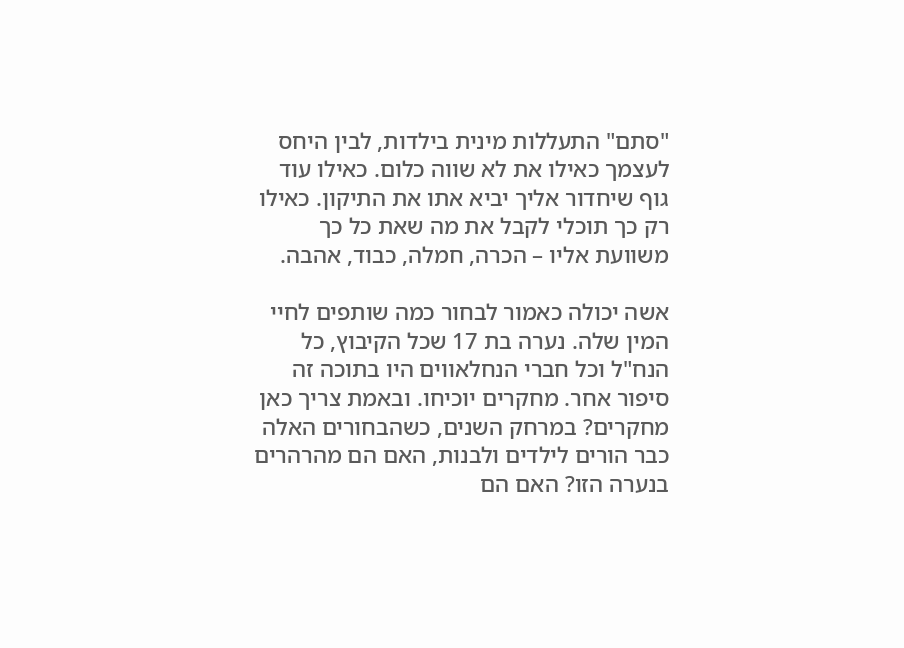"סתם" התעללות מינית בילדות, לבין היחס לעצמך כאילו את לא שווה כלום. כאילו עוד גוף שיחדור אליך יביא אתו את התיקון. כאילו רק כך תוכלי לקבל את מה שאת כל כך משוועת אליו – הכרה, חמלה, כבוד, אהבה.

אשה יכולה כאמור לבחור כמה שותפים לחיי המין שלה. נערה בת 17 שכל הקיבוץ, כל הנח"ל וכל חברי הנחלאווים היו בתוכה זה סיפור אחר. מחקרים יוכיחו. ובאמת צריך כאן מחקרים? במרחק השנים, כשהבחורים האלה כבר הורים לילדים ולבנות, האם הם מהרהרים בנערה הזו? האם הם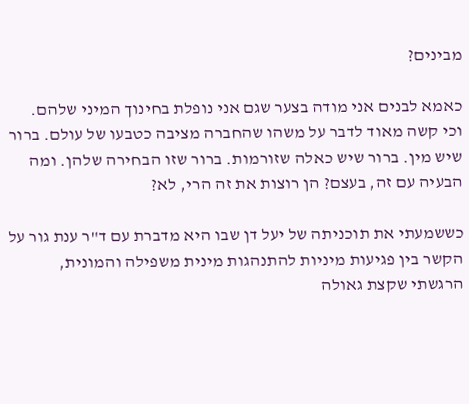מבינים?

כאמא לבנים אני מודה בצער שגם אני נופלת בחינוך המיני שלהם. וכי קשה מאוד לדבר על משהו שהחברה מציבה כטבעו של עולם. ברור שיש מין. ברור שיש כאלה שזורמות. ברור שזו הבחירה שלהן. ומה הבעיה עם זה, בעצם? הן רוצות את זה הרי, לא?

כששמעתי את תוכניתה של יעל דן שבו היא מדברת עם ד"ר ענת גור על הקשר בין פגיעות מיניות להתנהגות מינית משפילה והמונית, הרגשתי שקצת גאולה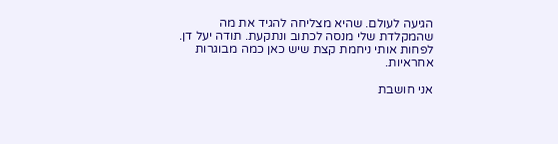הגיעה לעולם. שהיא מצליחה להגיד את מה שהמקלדת שלי מנסה לכתוב ונתקעת. תודה יעל דן. לפחות אותי ניחמת קצת שיש כאן כמה מבוגרות אחראיות.

אני חושבת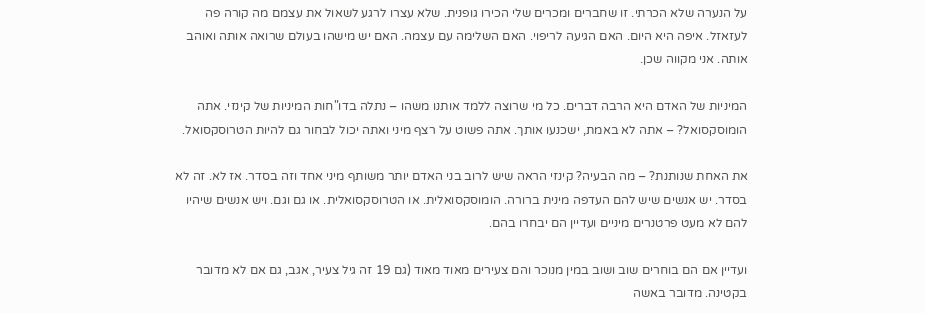על הנערה שלא הכרתי. זו שחברים ומכרים שלי הכירו גופנית. שלא עצרו לרגע לשאול את עצמם מה קורה פה לעזאזל. איפה היא היום. האם הגיעה לריפוי. האם השלימה עם עצמה. האם יש מישהו בעולם שרואה אותה ואוהב אותה. אני מקווה שכן.

המיניות של האדם היא הרבה דברים. כל מי שרוצה ללמד אותנו משהו – נתלה בדו"חות המיניות של קינזי. אתה הומוסקסואל? – אתה לא באמת, ישכנעו אותך. אתה פשוט על רצף מיני ואתה יכול לבחור גם להיות הטרוסקסואל.

את האחת שנותנת? – מה הבעיה? קינזי הראה שיש לרוב בני האדם יותר משותף מיני אחד וזה בסדר. אז לא. זה לא בסדר. יש אנשים שיש להם העדפה מינית ברורה. הומוסקסואלית. או הטרוסקסואלית. או גם וגם. ויש אנשים שיהיו להם לא מעט פרטנרים מיניים ועדיין הם יבחרו בהם.

ועדיין אם הם בוחרים שוב ושוב במין מנוכר והם צעירים מאוד מאוד (גם 19 זה גיל צעיר, אגב, גם אם לא מדובר בקטינה. מדובר באשה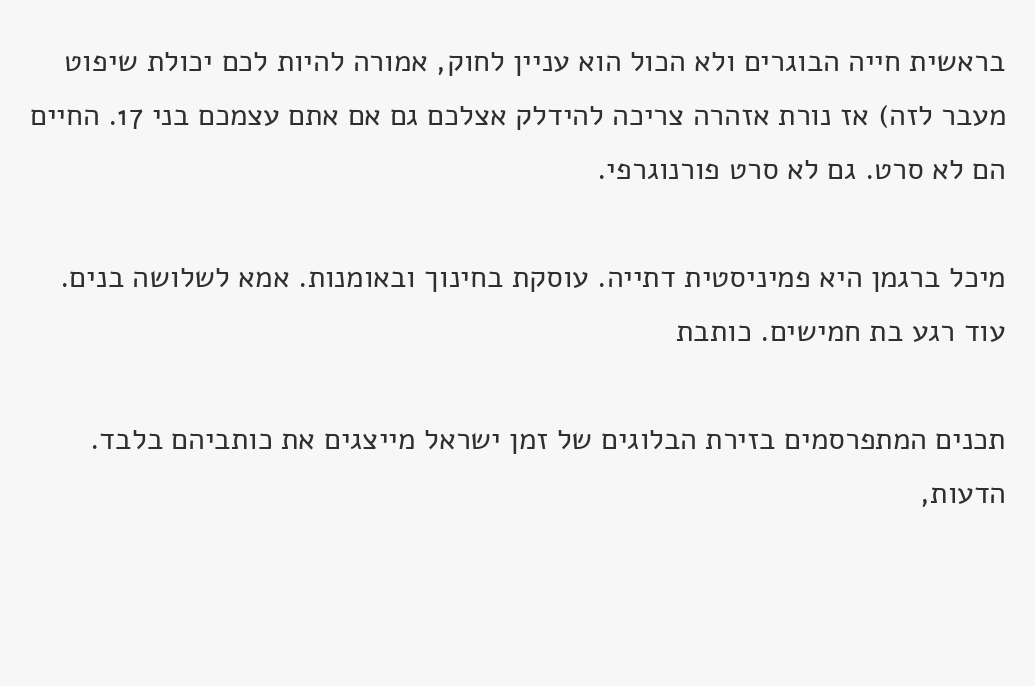בראשית חייה הבוגרים ולא הכול הוא עניין לחוק, אמורה להיות לכם יכולת שיפוט מעבר לזה) אז נורת אזהרה צריכה להידלק אצלכם גם אם אתם עצמכם בני 17. החיים הם לא סרט. גם לא סרט פורנוגרפי.

מיכל ברגמן היא פמיניסטית דתייה. עוסקת בחינוך ובאומנות. אמא לשלושה בנים. עוד רגע בת חמישים. כותבת

תכנים המתפרסמים בזירת הבלוגים של זמן ישראל מייצגים את כותביהם בלבד. הדעות,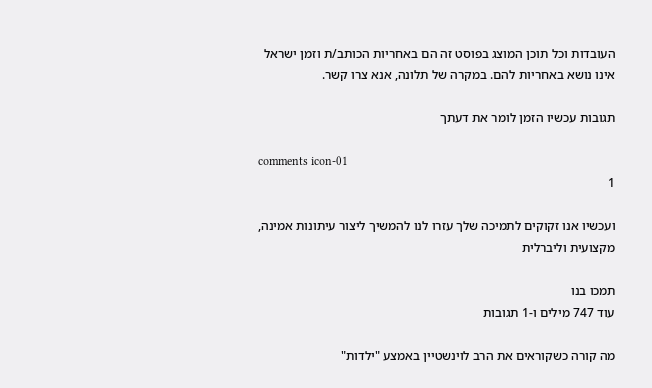העובדות וכל תוכן המוצג בפוסט זה הם באחריות הכותב/ת וזמן ישראל אינו נושא באחריות להם. במקרה של תלונה, אנא צרו קשר.

תגובות עכשיו הזמן לומר את דעתך

comments icon-01
1

ועכשיו אנו זקוקים לתמיכה שלך עזרו לנו להמשיך ליצור עיתונות אמינה, מקצועית וליברלית

תמכו בנו
עוד 747 מילים ו-1 תגובות

מה קורה כשקוראים את הרב לוינשטיין באמצע "ילדות"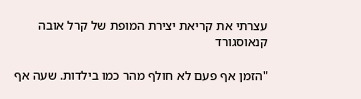עצרתי את קריאת יצירת המופת של קרל אובה קנאוסגורד

"הזמן אף פעם לא חולף מהר כמו בילדות. שעה אף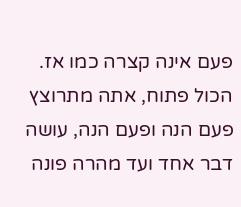פעם אינה קצרה כמו אז. הכול פתוח, אתה מתרוצץ פעם הנה ופעם הנה, עושה דבר אחד ועד מהרה פונה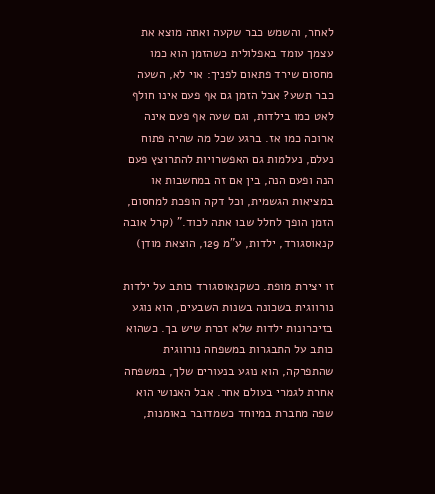לאחר, והשמש כבר שקעה ואתה מוצא את עצמך עומד באפלולית כשהזמן הוא כמו מחסום שירד פתאום לפניך: אוי לא, השעה כבר תשע? אבל הזמן גם אף פעם אינו חולף לאט כמו בילדות, וגם שעה אף פעם אינה ארוכה כמו אז. ברגע שכל מה שהיה פתוח נעלם, נעלמות גם האפשרויות להתרוצץ פעם הנה ופעם הנה, בין אם זה במחשבות או במציאות הגשמית, וכל דקה הופכת למחסום, הזמן הופך לחלל שבו אתה לכוד." (קרל אובה קנאוסגורד, ילדות, ע"מ 129, הוצאת מודן)

זו יצירת מופת. כשקנאוסגורד כותב על ילדות נורווגית בשכונה בשנות השבעים, הוא נוגע בזיכרונות ילדות שלא זכרת שיש בך. כשהוא כותב על התבגרות במשפחה נורווגית שהתפרקה, הוא נוגע בנעורים שלך, במשפחה אחרת לגמרי בעולם אחר. אבל האנושי הוא שפה מחברת במיוחד כשמדובר באומנות,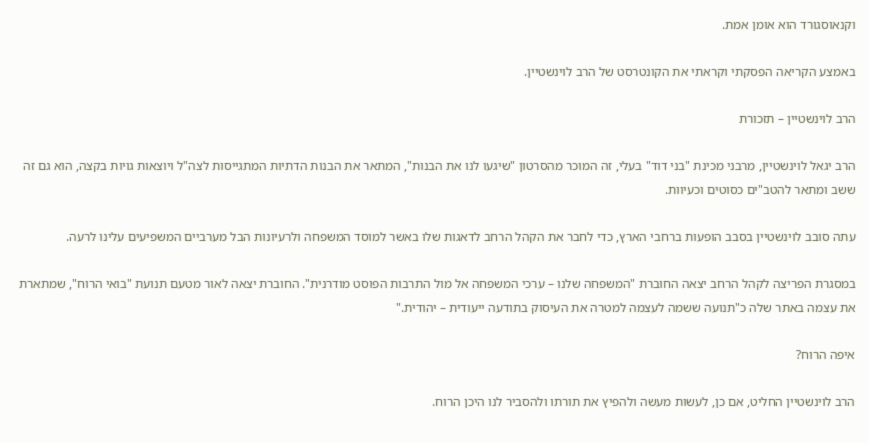וקנאוסגורד הוא אומן אמת.

באמצע הקריאה הפסקתי וקראתי את הקונטרסט של הרב לוינשטיין.

הרב לוינשטיין – תזכורת

הרב יגאל לוינשטיין, מרבני מכינת "בני דוד" בעלי, זה המוכר מהסרטון "שיגעו לנו את הבנות", המתאר את הבנות הדתיות המתגייסות לצה"ל ויוצאות גויות בקצה, הוא גם זה ששב ומתאר להטב"ים כסוטים וכעיוות.

עתה סובב לוינשטיין בסבב הופעות ברחבי הארץ, כדי לחבר את הקהל הרחב לדאגות שלו באשר למוסד המשפחה ולרעיונות הבל מערביים המשפיעים עלינו לרעה.

במסגרת הפריצה לקהל הרחב יצאה החוברת "המשפחה שלנו – ערכי המשפחה אל מול התרבות הפוסט מודרנית". החוברת יצאה לאור מטעם תנועת "בואי הרוח", שמתארת את עצמה באתר שלה כ"תנועה ששמה לעצמה למטרה את העיסוק בתודעה ייעודית – יהודית."

איפה הרוח?

הרב לוינשטיין החליט, אם כן, לעשות מעשה ולהפיץ את תורתו ולהסביר לנו היכן הרוח.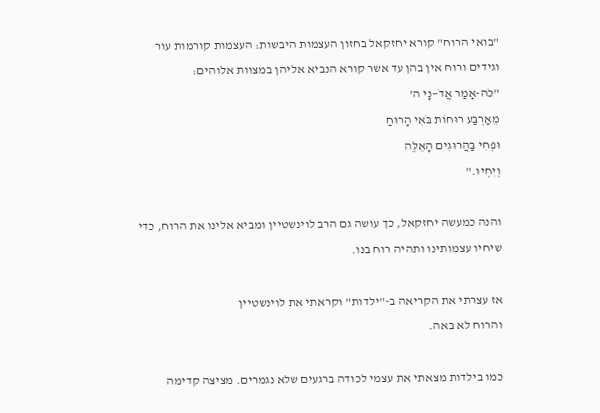"בואי הרוח" קורא יחזקאל בחזון העצמות היבשות: העצמות קורמות עור וגידים ורוח אין בהן עד אשר קורא הנביא אליהן במצוות אלוהים:
"כֹּה-אָמַר אֲדֹ—נָי ה'
מֵאַרְבַּע רוּחוֹת בֹּאִי הָרוּחַ
וּפְחִי בַּהֲרוּגִים הָאֵלֶּה
וְיִחְיוּ."

והנה כמעשה יחזקאל, כך עושה גם הרב לוינשטיין ומביא אלינו את הרוח, כדי שיחיו עצמותינו ותהיה רוח בנו.

אז עצרתי את הקריאה ב-"ילדות" וקראתי את לוינשטיין
והרוח לא באה.

כמו בילדות מצאתי את עצמי לכודה ברגעים שלא נגמרים. מציצה קדימה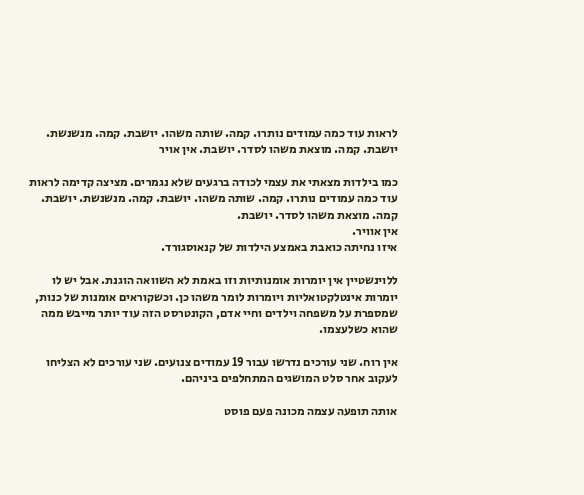לראות עוד כמה עמודים נותרו. קמה. שותה משהו. יושבת. קמה. מנשנשת. יושבת. קמה. מוצאת משהו לסדר. יושבת. אין אויר

כמו בילדות מצאתי את עצמי לכודה ברגעים שלא נגמרים. מציצה קדימה לראות עוד כמה עמודים נותרו. קמה. שותה משהו. יושבת. קמה. מנשנשת. יושבת. קמה. מוצאת משהו לסדר. יושבת.
אין אוויר.
איזו נחיתה כואבת באמצע הילדות של קנאוסגורד.

ללוינשטיין אין יומרות אומנותיות וזו באמת לא השוואה הוגנת. אבל יש לו יומרות אינטלקטואליות ויומרות לומר משהו כן. וכשקוראים אומנות של כנות, שמספרת על משפחה וילדים וחיי אדם, הקונטרסט הזה עוד יותר מייבש ממה שהוא כשלעצמו.

אין רוח. שני עורכים נדרשו עבור 19 עמודים צנועים. שני עורכים לא הצליחו לעקוב אחר סלט המושגים המתחלפים ביניהם.

אותה תופעה עצמה מכונה פעם פוסט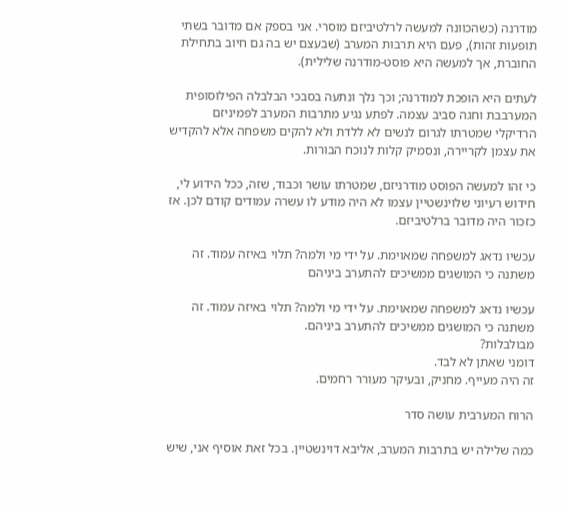מודרנה (כשהכוונה למעשה לרלטיביזם מוסרי. אני בספק אם מדובר בשתי תופעות זהות), פעם היא תרבות המערב (שבעצם יש בה גם חיוב בתחילת החוברת, אך למעשה היא פוסט-מודרנה שלילית).

לעתים היא הופכת למודרנה; וכך נלך ונתעה בסבכי הבלבלה הפילוסופית המערבבת וחגה סביב עצמה. לפתע נגיע מתרבות המערב לפמיניזם הרדיקלי שמטרתו לגרום לנשים לא ללדת ולא להקים משפחה אלא להקדיש את עצמן לקריירה, ונסמיק קלות לנוכח הבורות.

כי זהו למעשה הפוסט מודרניזם, שמטרתו עושר וכבוד, שזה, ככל הידוע לי, חידוש רעיוני שלוינשטיין עצמו לא היה מודע לו עשרה עמודים קודם לכן. אז כזכור היה מדובר ברלטיביזם.

עכשיו נדאג למשפחה שמאוימת. על ידי מי ולמה? תלוי באיזה עמוד. זה משתנה כי המושגים ממשיכים להתערב ביניהם

עכשיו נדאג למשפחה שמאוימת. על ידי מי ולמה? תלוי באיזה עמוד. זה משתנה כי המושגים ממשיכים להתערב ביניהם.
מבולבלות?
דומני שאתן לא לבד.
זה היה מעייף. מחניק, ובעיקר מעורר רחמים.

הרוח המערבית עושה סדר

כמה שלילה יש בתרבות המערב, אליבא דוינשטיין. בכל זאת אוסיף אני, שיש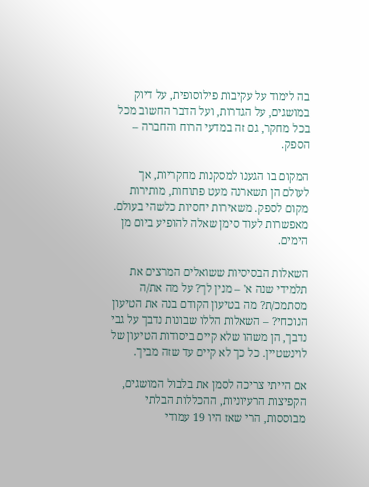בה לימוד על עקיבות פילוסופית, על דיוק במושגים, על הגדרות, ועל הדבר החשוב מכל בכל מחקר, גם זה במדעי הרוח והחברה – הספק.

המקום בו הגענו למסקנות מחקריות, אך לעולם הן תשארנה מעט פתוחות, מותירות מקום לספק. משאירות יחסיות כלשהי בעולם. מאפשרות לעוד סימן שאלה להופיע ביום מן הימים.

השאלות הבסיסיות ששואלים המרצים את תלמידי שנה א' – מנין לך? על מה את/ה מסתמכ/ת? מה בטיעון הקודם בנה את הטיעון הנוכחי? – השאלות הללו שבונות נדבך על גבי נדבך, הן משהו שלא קיים ביסודות הטיעון של לוינשטיין. כל כך לא קיים עד שזה מביך.

אם הייתי צריכה לסמן את בלבול המושגים, הקפיצות הרעיוניות, ההכללות הבלתי מבוססות, הרי שאז היו 19 עמודי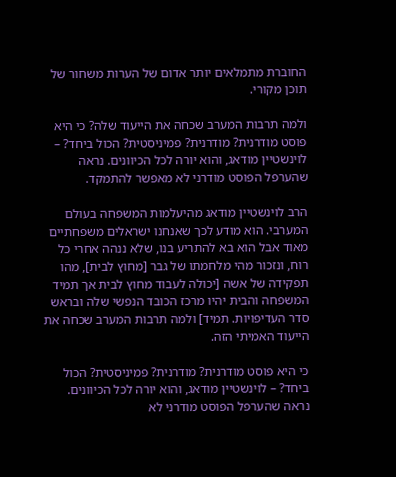החוברת מתמלאים יותר אדום של הערות משחור של תוכן מקורי.

ולמה תרבות המערב שכחה את הייעוד שלה? כי היא פוסט מודרנית? מודרנית? פמיניסטית? הכול ביחד? – לוינשטיין מודאג, והוא יורה לכל הכיוונים. נראה שהערפל הפוסט מודרני לא מאפשר להתמקד.

הרב לוינשטיין מודאג מהיעלמות המשפחה בעולם המערבי. הוא מודע לכך שאנחנו ישראלים משפחתיים מאוד אבל הוא בא להתריע בנו, שלא ננהה אחרי כל רוח, ונזכור מהי מלחמתו של גבר [מחוץ לבית], מהו תפקידה של אשה [יכולה לעבוד מחוץ לבית אך תמיד המשפחה והבית יהיו מרכז הכובד הנפשי שלה ובראש סדר העדיפויות. תמיד] ולמה תרבות המערב שכחה את הייעוד האמיתי הזה.

כי היא פוסט מודרנית? מודרנית? פמיניסטית? הכול ביחד? – לוינשטיין מודאג, והוא יורה לכל הכיוונים. נראה שהערפל הפוסט מודרני לא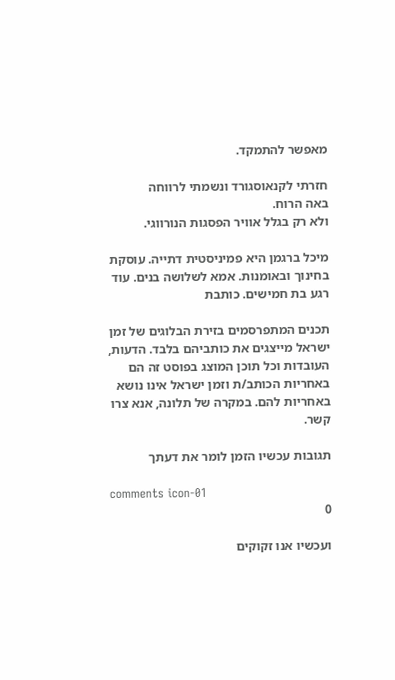מאפשר להתמקד.

חזרתי לקנאוסגורד ונשמתי לרווחה
באה הרוח.
ולא רק בגלל אוויר הפסגות הנורווגי.

מיכל ברגמן היא פמיניסטית דתייה. עוסקת בחינוך ובאומנות. אמא לשלושה בנים. עוד רגע בת חמישים. כותבת

תכנים המתפרסמים בזירת הבלוגים של זמן ישראל מייצגים את כותביהם בלבד. הדעות, העובדות וכל תוכן המוצג בפוסט זה הם באחריות הכותב/ת וזמן ישראל אינו נושא באחריות להם. במקרה של תלונה, אנא צרו קשר.

תגובות עכשיו הזמן לומר את דעתך

comments icon-01
0

ועכשיו אנו זקוקים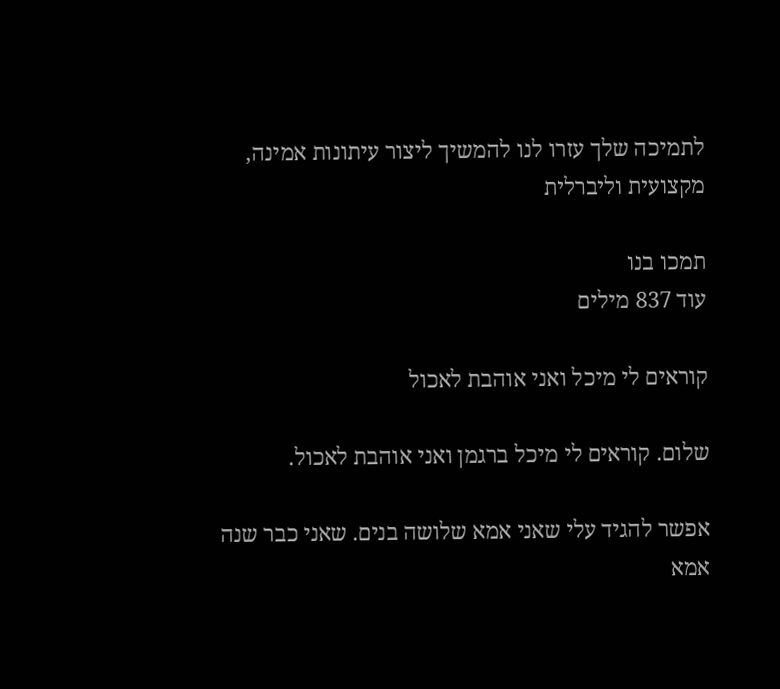לתמיכה שלך עזרו לנו להמשיך ליצור עיתונות אמינה, מקצועית וליברלית

תמכו בנו
עוד 837 מילים

קוראים לי מיכל ואני אוהבת לאכול

שלום. קוראים לי מיכל ברגמן ואני אוהבת לאכול.

אפשר להגיד עלי שאני אמא שלושה בנים. שאני כבר שנה אמא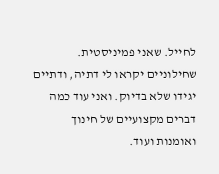לחייל. שאני פמיניסטית. שחילוניים יקראו לי דתיה, ודתיים יגידו שלא בדיוק. ואני עוד כמה דברים מקצועיים של חינוך ואומנות ועוד.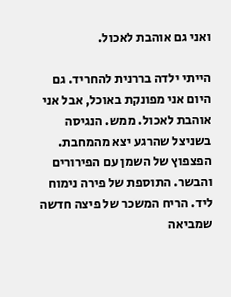ואני גם אוהבת לאכול.

הייתי ילדה בררנית להחריד. גם היום אני מפונקת באוכל, אבל אני אוהבת לאכול. ממש. הנגיסה בשניצל שהרגע יצא מהמחבת. הפצפוץ של השמן עם הפירורים והבשר. התוספת של פירה נימוח ליד. הריח המשכר של פיצה חדשה שמביאה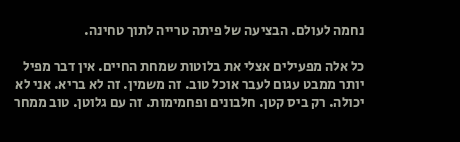נחמה לעולם. הבציעה של פיתה טרייה לתוך טחינה.

כל אלה מפעילים אצלי את בלוטות שמחת החיים. אין דבר מפיל יותר ממבט עגום לעבר אוכל טוב. זה משמין. זה לא בריא. אני לא יכולה. רק ביס קטן. חלבונים ופחמימות. זה עם גלוטן. טוב ממחר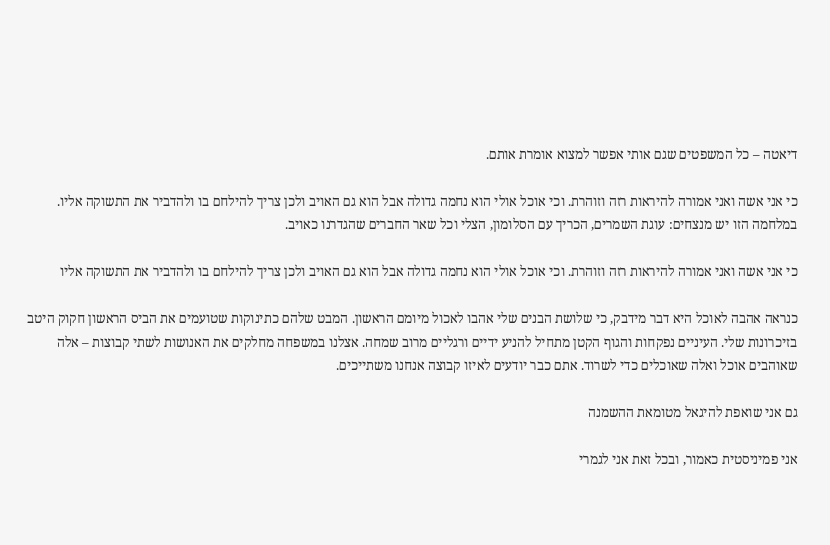דיאטה – כל המשפטים שגם אותי אפשר למצוא אומרת אותם.

כי אני אשה ואני אמורה להיראות רזה וזוהרת. וכי אוכל אולי הוא נחמה גדולה אבל הוא גם האויב ולכן צריך להילחם בו ולהדביר את התשוקה אליו. במלחמה הזו יש מנצחים: עוגת השמרים, הכריך עם הסלומון, הצלי וכל שאר החברים שהגדרנו כאויב.

כי אני אשה ואני אמורה להיראות רזה וזוהרת. וכי אוכל אולי הוא נחמה גדולה אבל הוא גם האויב ולכן צריך להילחם בו ולהדביר את התשוקה אליו

כנראה אהבה לאוכל היא דבר מידבק, כי שלושת הבנים שלי אהבו לאכול מיומם הראשון. המבט שלהם כתינוקות שטועמים את הביס הראשון חקוק היטב בזיכרונות שלי. העיניים נפקחות והגוף הקטן מתחיל להניע ידיים ורגליים מרוב שמחה. אצלנו במשפחה מחלקים את האנושות לשתי קבוצות – אלה שאוהבים אוכל ואלה שאוכלים כדי לשרוד. אתם כבר יודעים לאיזו קבוצה אנחנו משתייכים.

גם אני שואפת להיגאל מטומאת ההשמנה

אני פמיניסטית כאמור, ובכל זאת אני לגמרי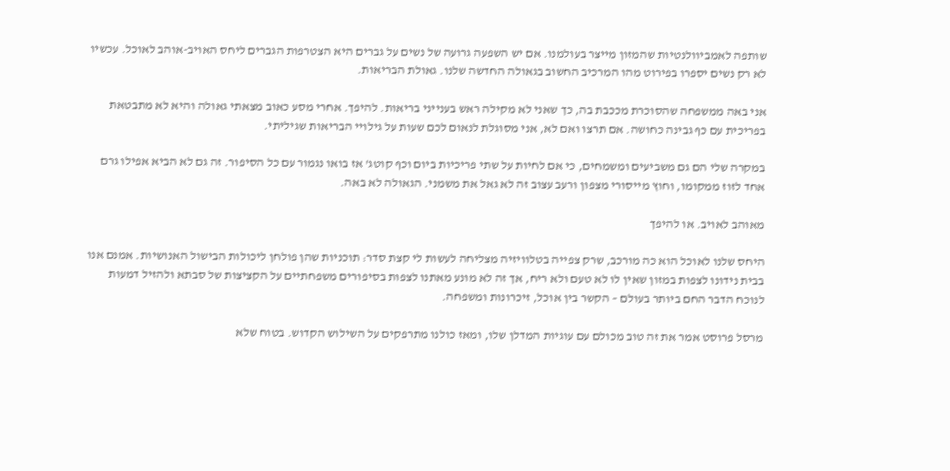שותפה לאמביוולנטיות שהמזון מייצר בעולמנו. אם יש השפעה גרועה של נשים על גברים היא הצטרפות הגברים ליחס האויב-אוהב לאוכל. עכשיו לא רק נשים יספרו בפירוט מהו המרכיב החשוב בגאולה החדשה שלנו. גאולת הבריאות.

אני באה ממשפחה שהסוכרת מככבת בה, כך שאני לא מקילה ראש בענייני בריאות. להיפך. אחרי מסע כאוב מצאתי גאולה והיא לא מתבטאת בפריכית עם כף גבינה כחושה. אם תרצו ואם לא, אני מסוגלת לנאום לכם שעות על גילויי הבריאות שגיליתי.

במקרה שלי הם גם משביעים ומשמחים, כי אם לחיות על שתי פריכיות ביום וכף קוטג' אז בואו נגמור עם כל הסיפור. זה גם לא הביא אפילו גרם אחד לזוז ממקומו, וחוץ מייסורי מצפון ורעב עצוב זה לא גאל את משמני. הגאולה לא באה.

מאוהב לאויב. או להיפך

היחס שלנו לאוכל הוא כה מורכב, שרק צפייה בטלוויזיה מצליחה לעשות לי קצת סדר: תוכניות שהן פולחן ליכולות הבישול האנושיות. אמנם אנו בבית נידונו לצפות במזון שאין לו לא טעם ולא ריח, אך זה לא מונע מאתנו לצפות בסיפורים משפחתיים על הקציצות של סבתא ולהזיל דמעות לנוכח הדבר החם ביותר בעולם – הקשר בין אוכל, זיכרונות ומשפחה.

מרסל פרוסט אמר את זה טוב מכולם עם עוגיות המדלן שלו, ומאז כולנו מתרפקים על השילוש הקדוש. בטוח שלא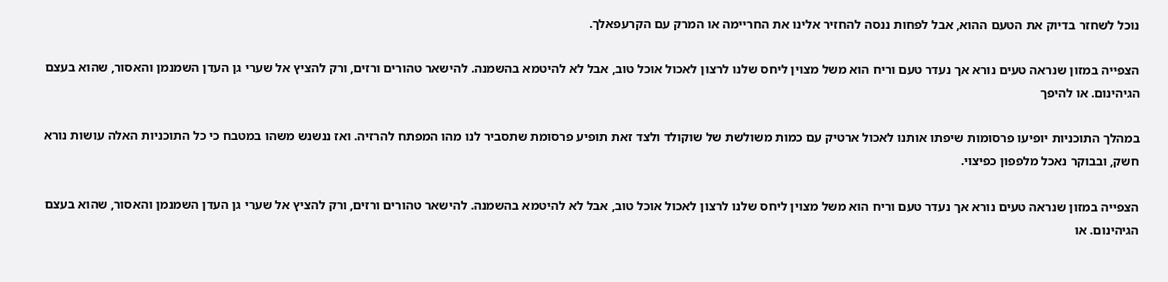נוכל לשחזר בדיוק את הטעם ההוא, אבל לפחות ננסה להחזיר אלינו את החריימה או המרק עם הקרעפאלך.

הצפייה במזון שנראה טעים נורא אך נעדר טעם וריח הוא משל מצוין ליחס שלנו לרצון לאכול אוכל טוב, אבל לא להיטמא בהשמנה. להישאר טהורים ורזים, ורק להציץ אל שערי גן העדן השמנמן והאסור, שהוא בעצם הגיהינום. או להיפך

במהלך התוכניות יופיעו פרסומות שיפתו אותנו לאכול ארטיק עם כמות משולשת של שוקולד ולצד זאת תופיע פרסומת שתסביר לנו מהו המפתח להרזיה. ואז ננשנש משהו במטבח כי כל התוכניות האלה עושות נורא חשק, ובבוקר נאכל מלפפון כפיצוי.

הצפייה במזון שנראה טעים נורא אך נעדר טעם וריח הוא משל מצוין ליחס שלנו לרצון לאכול אוכל טוב, אבל לא להיטמא בהשמנה. להישאר טהורים ורזים, ורק להציץ אל שערי גן העדן השמנמן והאסור, שהוא בעצם הגיהינום. או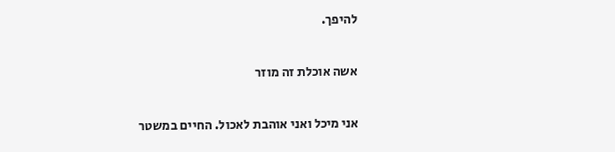להיפך.

אשה אוכלת זה מוזר

אני מיכל ואני אוהבת לאכול. החיים במשטר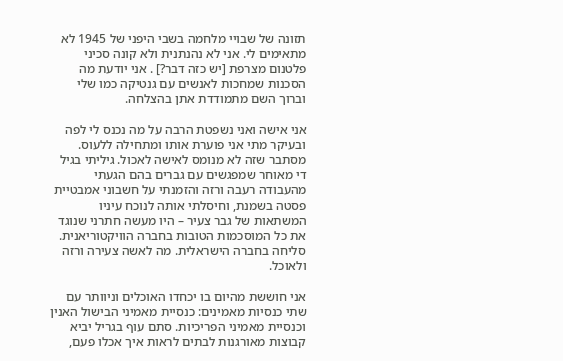תזונה של שבויי מלחמה בשבי היפני של 1945 לא מתאימים לי. אני לא נהנתנית ולא קונה סכיני פלטנום מצרפת [יש כזה דבר?] . אני יודעת מה הסכנות שמחכות לאנשים עם גנטיקה כמו שלי וברוך השם מתמודדת אתן בהצלחה.

אני אישה ואני נשפטת הרבה על מה נכנס לי לפה ובעיקר מתי אני פוערת אותו ומתחילה ללעוס. מסתבר שזה לא מנומס לאישה לאכול. גיליתי בגיל די מאוחר שמפגשים עם גברים בהם הגעתי מהעבודה רעבה ורזה והזמנתי על חשבוני אמבטיית פסטה בשמנת, וחיסלתי אותה לנוכח עיניו המשתאות של גבר צעיר – היו מעשה חתרני שנוגד את כל המוסכמות הטובות בחברה הוויקטוריאנית. סליחה בחברה הישראלית. מה לאשה צעירה ורזה ולאוכל.

אני חוששת מהיום בו יכחדו האוכלים וניוותר עם שתי כנסיות מאמינים: כנסיית מאמיני הבישול האנין וכנסיית מאמיני הפריכיות. סתם עוף בגריל יביא קבוצות מאורגנות לבתים לראות איך אכלו פעם,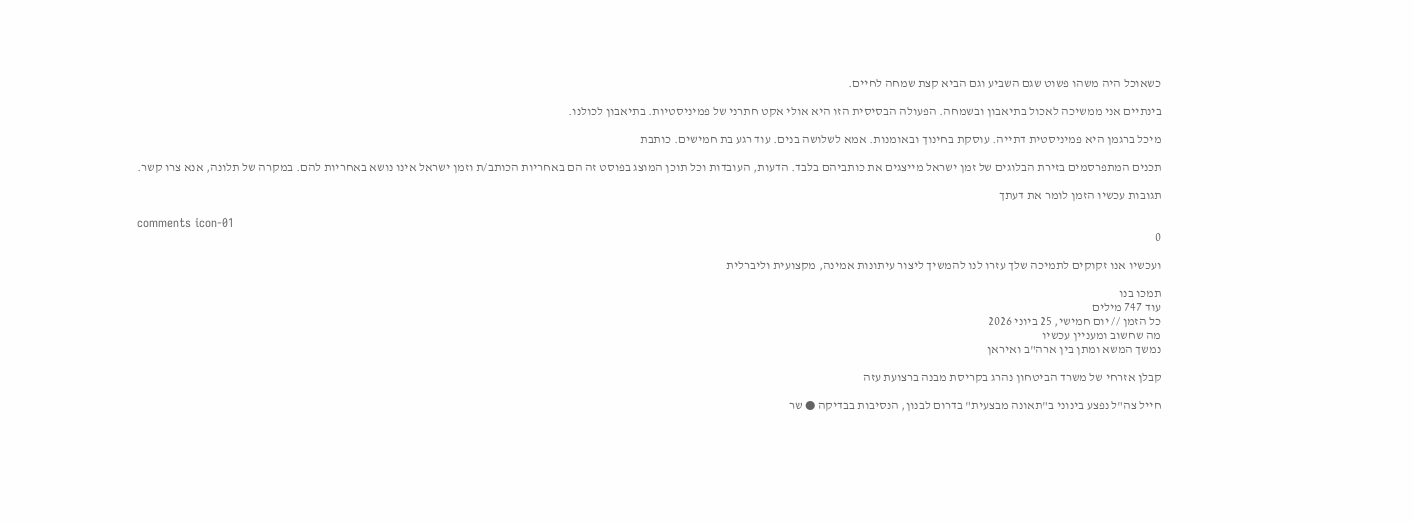כשאוכל היה משהו פשוט שגם השביע וגם הביא קצת שמחה לחיים.

בינתיים אני ממשיכה לאכול בתיאבון ובשמחה. הפעולה הבסיסית הזו היא אולי אקט חתרני של פמיניסטיות. בתיאבון לכולנו.

מיכל ברגמן היא פמיניסטית דתייה. עוסקת בחינוך ובאומנות. אמא לשלושה בנים. עוד רגע בת חמישים. כותבת

תכנים המתפרסמים בזירת הבלוגים של זמן ישראל מייצגים את כותביהם בלבד. הדעות, העובדות וכל תוכן המוצג בפוסט זה הם באחריות הכותב/ת וזמן ישראל אינו נושא באחריות להם. במקרה של תלונה, אנא צרו קשר.

תגובות עכשיו הזמן לומר את דעתך

comments icon-01
0

ועכשיו אנו זקוקים לתמיכה שלך עזרו לנו להמשיך ליצור עיתונות אמינה, מקצועית וליברלית

תמכו בנו
עוד 747 מילים
כל הזמן // יום חמישי, 25 ביוני 2026
מה שחשוב ומעניין עכשיו
נמשך המשא ומתן בין ארה"ב ואיראן

קבלן אזרחי של משרד הביטחון נהרג בקריסת מבנה ברצועת עזה

חייל צה"ל נפצע בינוני ב"תאונה מבצעית" בדרום לבנון, הנסיבות בבדיקה ● שר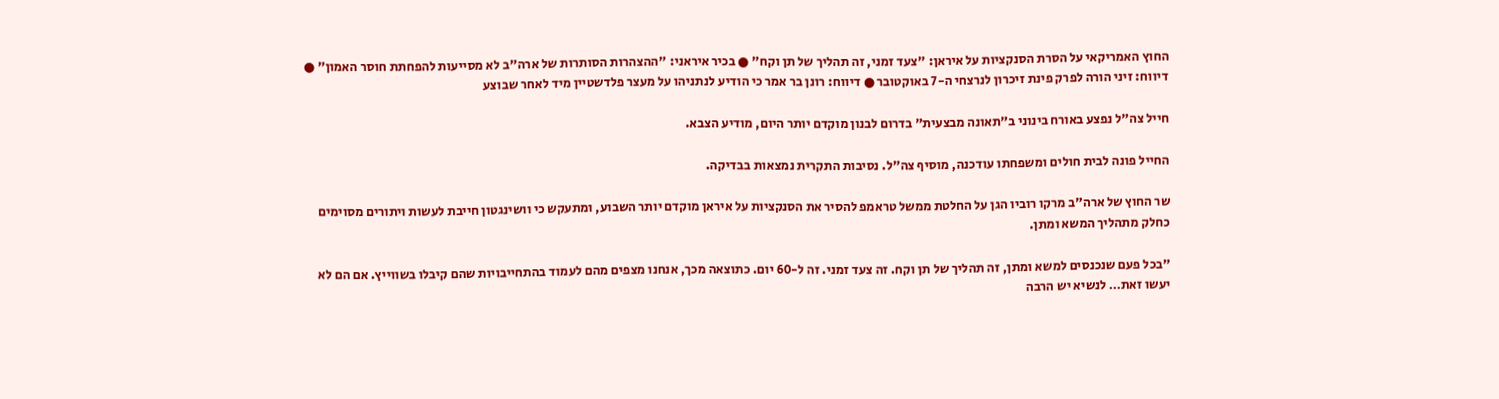החוץ האמריקאי על הסרת הסנקציות על איראן: "צעד זמני, זה תהליך של תן וקח" ● בכיר איראני: "ההצהרות הסותרות של ארה"ב לא מסייעות להפחתת חוסר האמון" ● דיווח: זיני הורה לפרק פינת זיכרון לנרצחי ה-7 באוקטובר ● דיווח: רונן בר אמר כי הודיע לנתניהו על מעצר פלדשטיין מיד לאחר שבוצע

חייל צה"ל נפצע באורח בינוני ב"תאונה מבצעית" בדרום לבנון מוקדם יותר היום, מודיע הצבא.

החייל פונה לבית חולים ומשפחתו עודכנה, מוסיף צה"ל. נסיבות התקרית נמצאות בבדיקה.

שר החוץ של ארה"ב מרקו רוביו הגן על החלטת ממשל טראמפ להסיר את הסנקציות על איראן מוקדם יותר השבוע, ומתעקש כי וושינגטון חייבת לעשות ויתורים מסוימים כחלק מתהליך המשא ומתן.

"בכל פעם שנכנסים למשא ומתן, זה תהליך של תן וקח. זה צעד זמני. זה ל-60 יום. כתוצאה מכך, אנחנו מצפים מהם לעמוד בהתחייבויות שהם קיבלו בשווייץ. אם הם לא יעשו זאת… לנשיא יש הרבה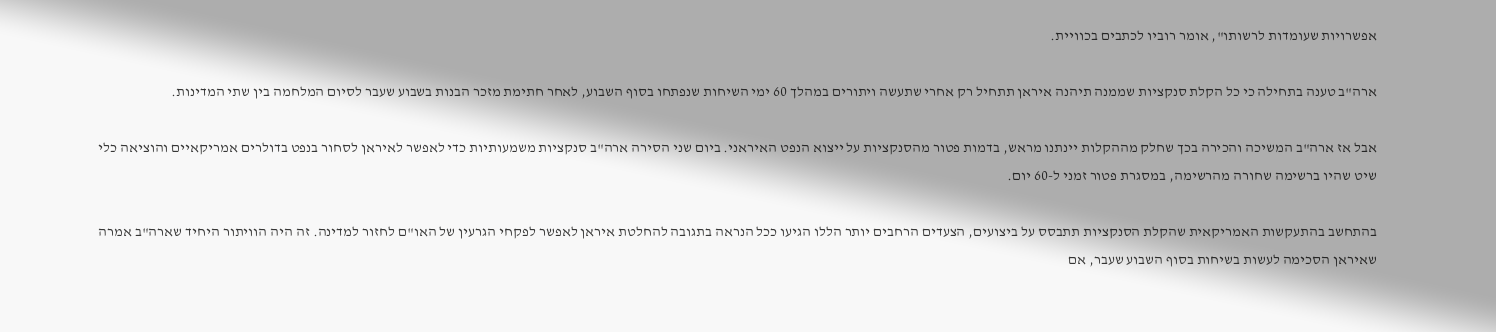אפשרויות שעומדות לרשותו", אומר רוביו לכתבים בכוויית.

ארה"ב טענה בתחילה כי כל הקלת סנקציות שממנה תיהנה איראן תתחיל רק אחרי שתעשה ויתורים במהלך 60 ימי השיחות שנפתחו בסוף השבוע, לאחר חתימת מזכר הבנות בשבוע שעבר לסיום המלחמה בין שתי המדינות.

אבל אז ארה"ב המשיכה והכירה בכך שחלק מההקלות יינתנו מראש, בדמות פטור מהסנקציות על ייצוא הנפט האיראני. ביום שני הסירה ארה"ב סנקציות משמעותיות כדי לאפשר לאיראן לסחור בנפט בדולרים אמריקאיים והוציאה כלי שיט שהיו ברשימה שחורה מהרשימה, במסגרת פטור זמני ל-60 יום.

בהתחשב בהתעקשות האמריקאית שהקלת הסנקציות תתבסס על ביצועים, הצעדים הרחבים יותר הללו הגיעו ככל הנראה בתגובה להחלטת איראן לאפשר לפקחי הגרעין של האו"ם לחזור למדינה. זה היה הוויתור היחיד שארה"ב אמרה שאיראן הסכימה לעשות בשיחות בסוף השבוע שעבר, אם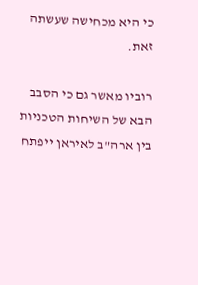כי היא מכחישה שעשתה זאת.

רוביו מאשר גם כי הסבב הבא של השיחות הטכניות בין ארה"ב לאיראן ייפתח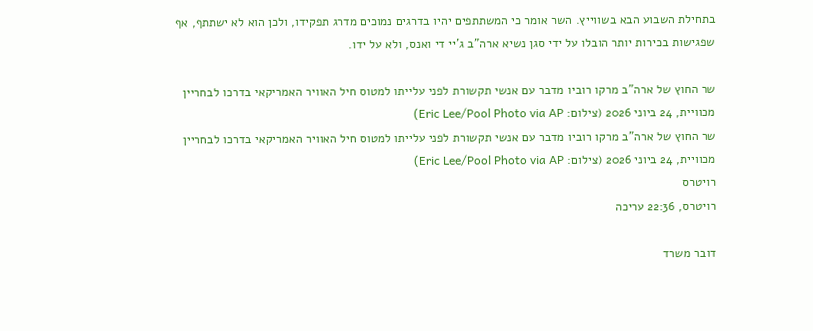בתחילת השבוע הבא בשווייץ. השר אומר כי המשתתפים יהיו בדרגים נמוכים מדרג תפקידו, ולכן הוא לא ישתתף, אף שפגישות בכירות יותר הובלו על ידי סגן נשיא ארה"ב ג'יי די ואנס, ולא על ידו.

שר החוץ של ארה"ב מרקו רוביו מדבר עם אנשי תקשורת לפני עלייתו למטוס חיל האוויר האמריקאי בדרכו לבחריין מכוויית, 24 ביוני 2026 (צילום: Eric Lee/Pool Photo via AP)
שר החוץ של ארה"ב מרקו רוביו מדבר עם אנשי תקשורת לפני עלייתו למטוס חיל האוויר האמריקאי בדרכו לבחריין מכוויית, 24 ביוני 2026 (צילום: Eric Lee/Pool Photo via AP)
רויטרס
רויטרס, 22:36 עריכה

דובר משרד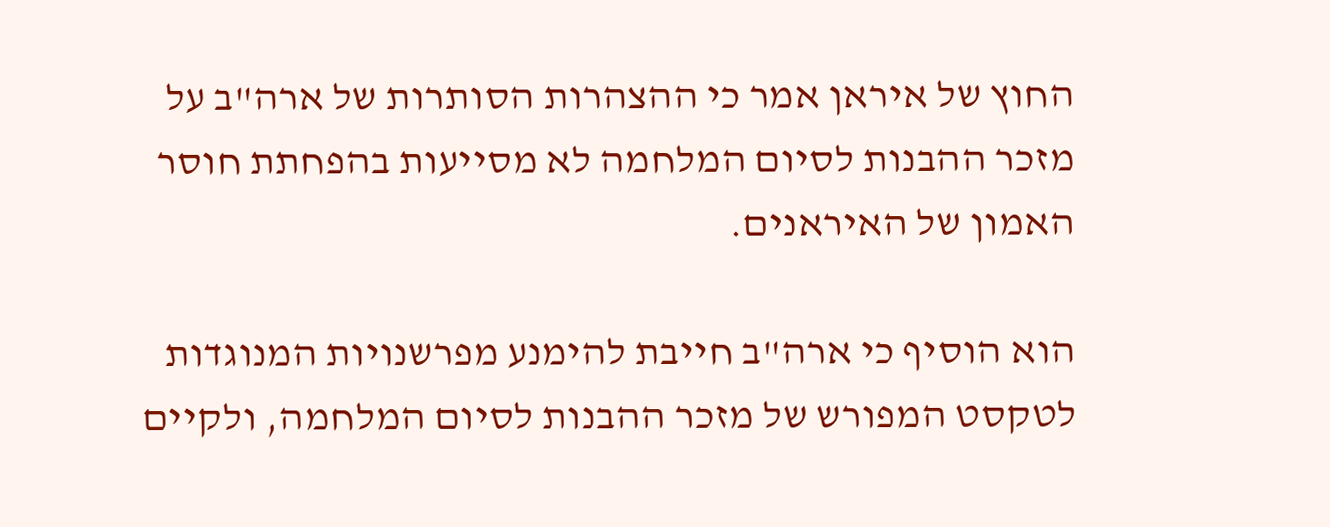החוץ של איראן אמר כי ההצהרות הסותרות של ארה"ב על מזכר ההבנות לסיום המלחמה לא מסייעות בהפחתת חוסר האמון של האיראנים.

הוא הוסיף כי ארה"ב חייבת להימנע מפרשנויות המנוגדות לטקסט המפורש של מזכר ההבנות לסיום המלחמה, ולקיים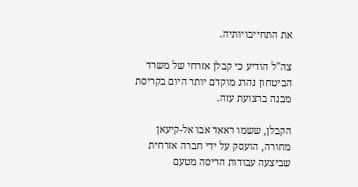את התחייבויותיה.

צה"ל הודיע כי קבלן אזרחי של משרד הביטחון נהרג מוקדם יותר היום בקריסת מבנה ברצועת עזה.

הקבלן, ששמו ראאד אבו אל-קיעאן מחורה, הועסק על ידי חברה אזרחית שביצעה עבודות הריסה מטעם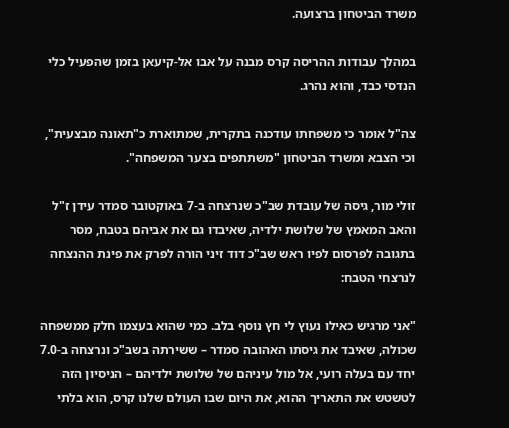משרד הביטחון ברצועה.

במהלך עבודות ההריסה קרס מבנה על אבו אל-קיעאן בזמן שהפעיל כלי הנדסי כבד, והוא נהרג.

צה"ל אומר כי משפחתו עודכנה בתקרית, שמתוארת כ"תאונה מבצעית", וכי הצבא ומשרד הביטחון "משתתפים בצער המשפחה".

זולי מור, גיסה של עובדת שב"כ שנרצחה ב-7 באוקטובר סמדר עידן ז"ל והאב המאמץ של שלושת ילדיה, שאיבדו גם את אביהם בטבח, מסר בתגובה לפרסום לפיו ראש שב"כ דוד זיני הורה לפרק את פינת ההנצחה לנרצחי הטבח:

"אני מרגיש כאילו נעוץ לי חץ נוסף בלב. כמי שהוא בעצמו חלק ממשפחה שכולה, שאיבד את גיסתו האהובה סמדר – ששירתה בשב"כ ונרצחה ב-7.0 יחד עם בעלה רועי, אל מול עיניהם של שלושת ילדיהם – הניסיון הזה לטשטש את התאריך ההוא, את היום שבו העולם שלנו קרס, הוא בלתי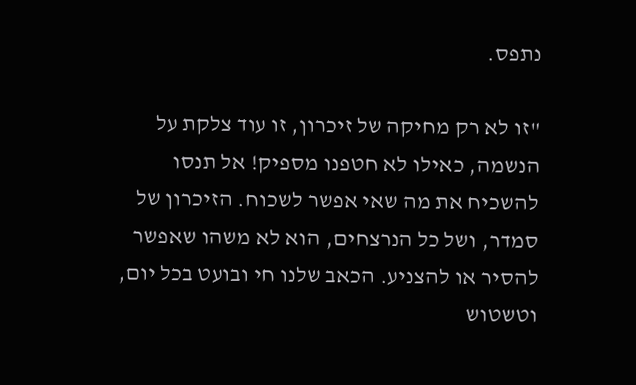נתפס.

"זו לא רק מחיקה של זיכרון, זו עוד צלקת על הנשמה, כאילו לא חטפנו מספיק! אל תנסו להשכיח את מה שאי אפשר לשכוח. הזיכרון של סמדר, ושל כל הנרצחים, הוא לא משהו שאפשר להסיר או להצניע. הכאב שלנו חי ובועט בכל יום, וטשטוש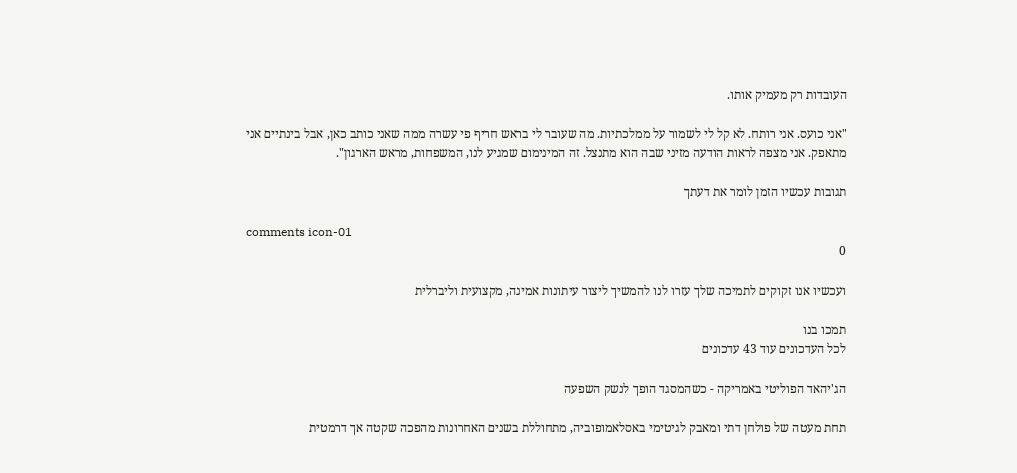העובדות רק מעמיק אותו.

"אני כועס. אני רותח. לא קל לי לשמור על ממלכתיות. מה שעובר לי בראש חריף פי עשרה ממה שאני כותב כאן, אבל בינתיים אני מתאפק. אני מצפה לראות הודעה מזיני שבה הוא מתנצל. זה המינימום שמגיע לנו, המשפחות, מראש הארגון".

תגובות עכשיו הזמן לומר את דעתך

comments icon-01
0

ועכשיו אנו זקוקים לתמיכה שלך עזרו לנו להמשיך ליצור עיתונות אמינה, מקצועית וליברלית

תמכו בנו
לכל העדכונים עוד 43 עדכונים

הג'יהאד הפוליטי באמריקה - כשהמסגד הופך לנשק השפעה

תחת מעטה של פולחן דתי ומאבק לגיטימי באסלאמופוביה, מתחוללת בשנים האחרונות מהפכה שקטה אך דרמטית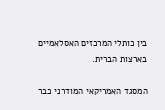בין כותלי המרכזים האסלאמיים בארצות הברית.

המסגד האמריקאי המודרני כבר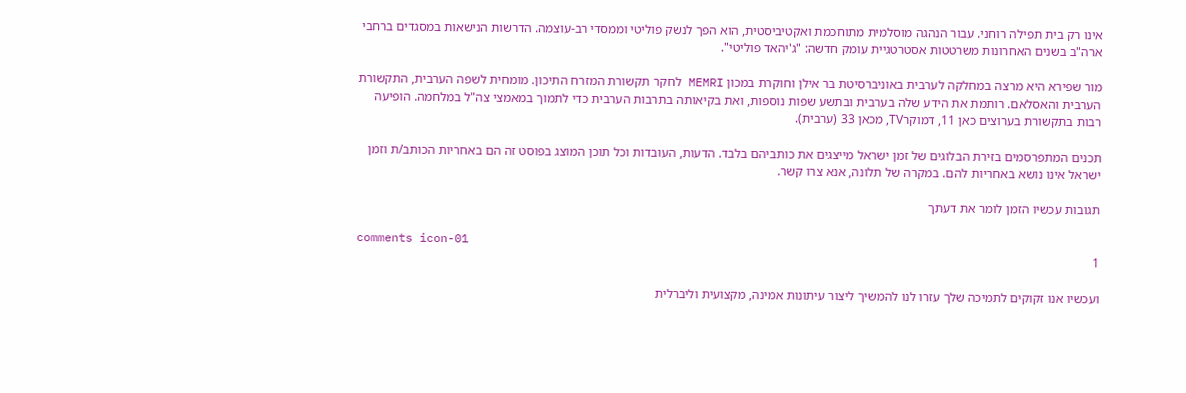אינו רק בית תפילה רוחני. עבור הנהגה מוסלמית מתוחכמת ואקטיביסטית, הוא הפך לנשק פוליטי וממסדי רב-עוצמה. הדרשות הנישאות במסגדים ברחבי ארה"ב בשנים האחרונות משרטטות אסטרטגיית עומק חדשה: "ג'יהאד פוליטי".

מור שפירא היא מרצה במחלקה לערבית באוניברסיטת בר אילן וחוקרת במכון MEMRI לחקר תקשורת המזרח התיכון. מומחית לשפה הערבית, התקשורת הערבית והאסלאם. רותמת את הידע שלה בערבית ובתשע שפות נוספות, ואת בקיאותה בתרבות הערבית כדי לתמוך במאמצי צה"ל במלחמה. הופיעה רבות בתקשורת בערוצים כאן 11, דמוקרTV, מכאן 33 (ערבית).

תכנים המתפרסמים בזירת הבלוגים של זמן ישראל מייצגים את כותביהם בלבד. הדעות, העובדות וכל תוכן המוצג בפוסט זה הם באחריות הכותב/ת וזמן ישראל אינו נושא באחריות להם. במקרה של תלונה, אנא צרו קשר.

תגובות עכשיו הזמן לומר את דעתך

comments icon-01
1

ועכשיו אנו זקוקים לתמיכה שלך עזרו לנו להמשיך ליצור עיתונות אמינה, מקצועית וליברלית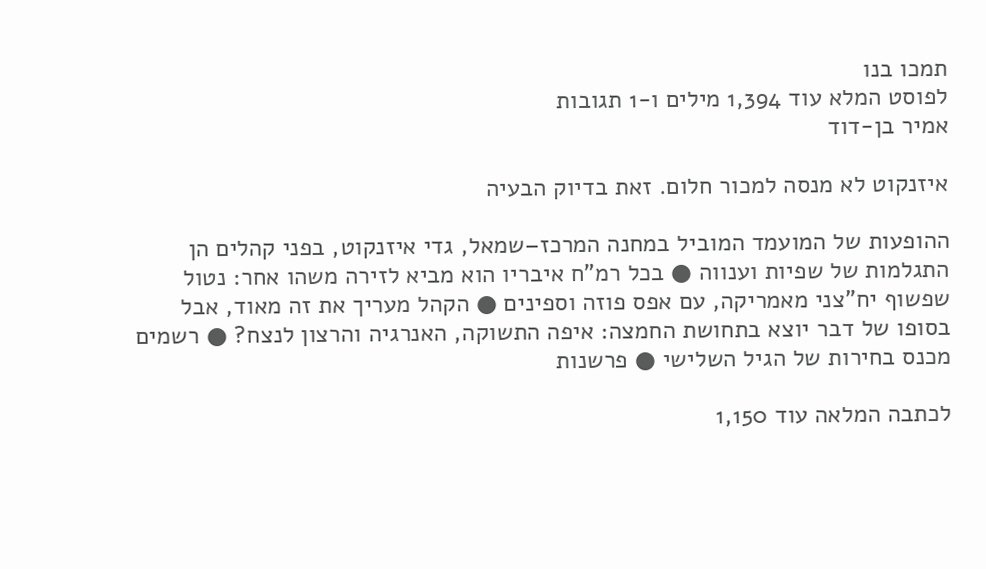תמכו בנו
לפוסט המלא עוד 1,394 מילים ו-1 תגובות
אמיר בן-דוד

איזנקוט לא מנסה למכור חלום. זאת בדיוק הבעיה

ההופעות של המועמד המוביל במחנה המרכז–שמאל, גדי איזנקוט, בפני קהלים הן התגלמות של שפיות וענווה ● בכל רמ"ח איבריו הוא מביא לזירה משהו אחר: נטול שפשוף יח"צני מאמריקה, עם אפס פוזה וספינים ● הקהל מעריך את זה מאוד, אבל בסופו של דבר יוצא בתחושת החמצה: איפה התשוקה, האנרגיה והרצון לנצח? ● רשמים מכנס בחירות של הגיל השלישי ● פרשנות

לכתבה המלאה עוד 1,150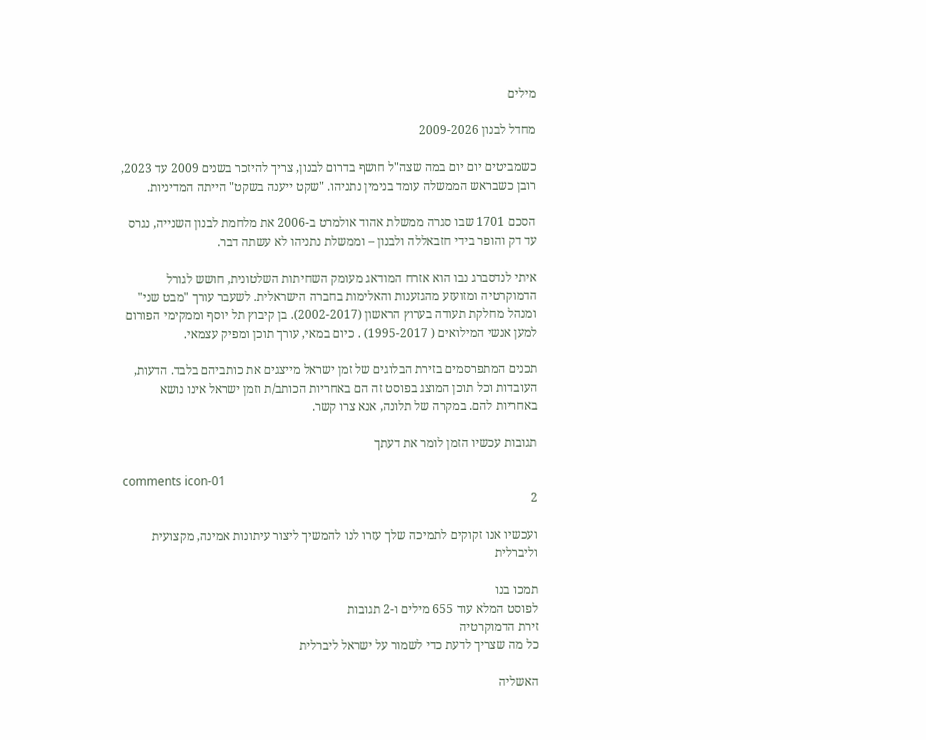מילים

מחדל לבנון 2009-2026

כשמביטים יום יום במה שצה"ל חושף בדרום לבנון, צריך להיזכר בשנים 2009 עד 2023, רובן כשבראש הממשלה עומד בנימין נתניהו. "שקט ייענה בשקט" הייתה המדיניות.

הסכם 1701 שבו סגרה ממשלת אהוד אולמרט ב-2006 את מלחמת לבנון השנייה, נגרס עד דק והופר בידי חזבאללה ולבנון – וממשלת נתניהו לא עשתה דבר.

איתי לנדסברג נבו הוא אזרח המודאג מעומק השחיתות השלטונית, חושש לגורל הדמוקרטיה ומזועזע מהגזענות והאלימות בחברה הישראלית. לשעבר עורך "מבט שני" ומנהל מחלקת תעודה בערוץ הראשון (2002-2017). בן קיבוץ תל יוסף וממקימי הפורום למען אנשי המילואים ( 1995-2017) . כיום במאי, עורך תוכן ומפיק עצמאי.

תכנים המתפרסמים בזירת הבלוגים של זמן ישראל מייצגים את כותביהם בלבד. הדעות, העובדות וכל תוכן המוצג בפוסט זה הם באחריות הכותב/ת וזמן ישראל אינו נושא באחריות להם. במקרה של תלונה, אנא צרו קשר.

תגובות עכשיו הזמן לומר את דעתך

comments icon-01
2

ועכשיו אנו זקוקים לתמיכה שלך עזרו לנו להמשיך ליצור עיתונות אמינה, מקצועית וליברלית

תמכו בנו
לפוסט המלא עוד 655 מילים ו-2 תגובות
זירת הדמוקרטיה
כל מה שצריך לדעת כדי לשמור על ישראל ליברלית

האשליה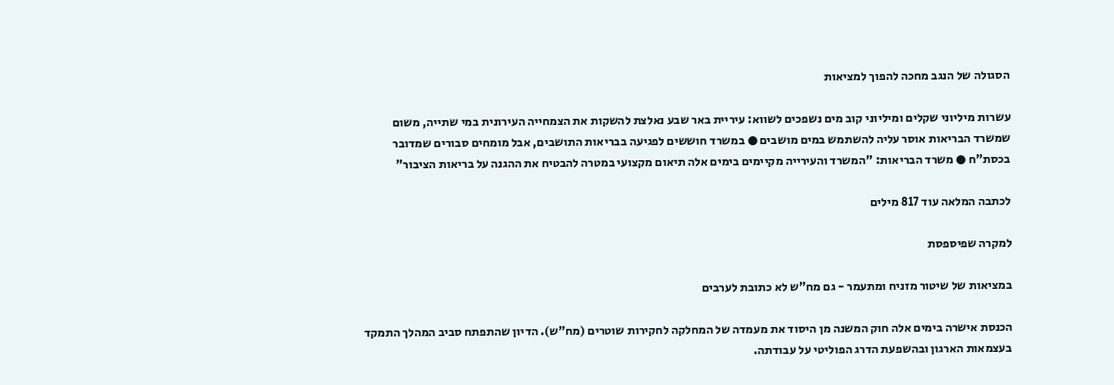הסגולה של הנגב מחכה להפוך למציאות

עשרות מיליוני שקלים ומיליוני קוב מים נשפכים לשווא: עיריית באר שבע נאלצת להשקות את הצמחייה העירונית במי שתייה, משום שמשרד הבריאות אוסר עליה להשתמש במים מושבים ● במשרד חוששים לפגיעה בבריאות התושבים, אבל מומחים סבורים שמדובר בכסת"ח ● משרד הבריאות: "המשרד והעירייה מקיימים בימים אלה תיאום מקצועי במטרה להבטיח את ההגנה על בריאות הציבור"

לכתבה המלאה עוד 817 מילים

למקרה שפיספסת

במציאות של שיטור מזניח ומתעמר - גם מח"ש לא כתובת לערבים

הכנסת אישרה בימים אלה חוק המשנה מן היסוד את מעמדה של המחלקה לחקירות שוטרים (מח"ש). הדיון שהתפתח סביב המהלך התמקד בעצמאות הארגון ובהשפעת הדרג הפוליטי על עבודתה.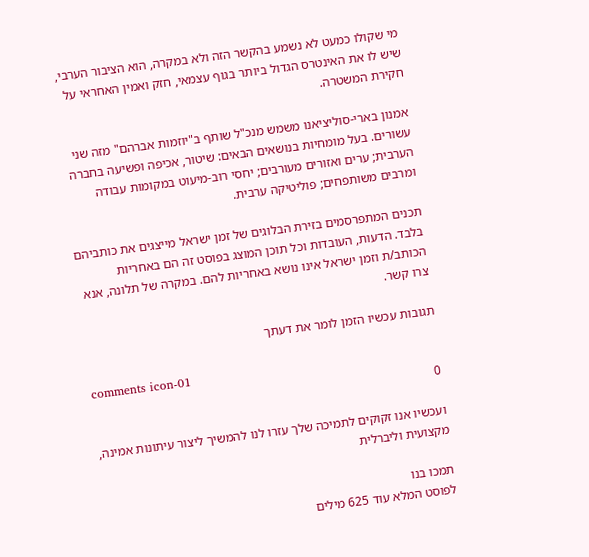מי שקולו כמעט לא נשמע בהקשר הזה ולא במקרה, הוא הציבור הערבי, שיש לו את האינטרס הגדול ביותר בגוף עצמאי, חזק ואמין האחראי על חקירת המשטרה.

אמנון בארי-סוליציאנו משמש מנכ"ל שותף ב"יוזמות אברהם" מזה שני עשורים. בעל מומחיות בנושאים הבאים: שיטור, אכיפה ופשיעה בחברה הערבית; ערים ואזורים מעורבים; יחסי רוב-מיעוט במקומות עבודה ומרבים משותפחים; פוליטיקה ערבית.

תכנים המתפרסמים בזירת הבלוגים של זמן ישראל מייצגים את כותביהם בלבד. הדעות, העובדות וכל תוכן המוצג בפוסט זה הם באחריות הכותב/ת וזמן ישראל אינו נושא באחריות להם. במקרה של תלונה, אנא צרו קשר.

תגובות עכשיו הזמן לומר את דעתך

comments icon-01
0

ועכשיו אנו זקוקים לתמיכה שלך עזרו לנו להמשיך ליצור עיתונות אמינה, מקצועית וליברלית

תמכו בנו
לפוסט המלא עוד 625 מילים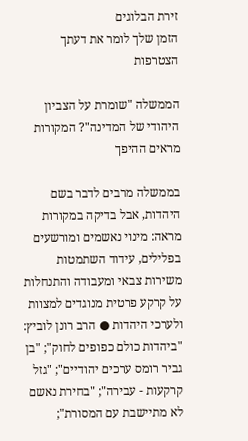זירת הבלוגים
הזמן שלך לומר את דעתך
הצטרפות

הממשלה "שומרת על הצביון היהודי של המדינה"? המקורות מראים ההיפך

בממשלה מרבים לדבר בשם היהדות, אבל בדיקה במקורות מראה: מינוי נאשמים ומורשעים בפלילים, עידוד השתמטות משירות צבאי ומעבודה והתנחלות על קרקע פרטית מנוגדים למצוות ולערכי היהדות ● הרב רונן לוביץ: "ביהדות כולם כפופים לחוק"; "בן גביר רומס ערכים יהודיים"; "גזל קרקעות - עבירה"; "בחירת נאשם לא מתיישבת עם המסורת";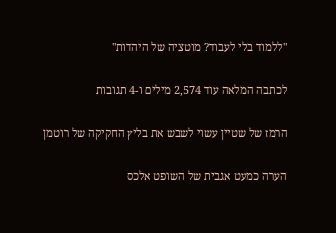"ללמוד בלי לעבוד? מוטציה של היהדות"

לכתבה המלאה עוד 2,574 מילים ו-4 תגובות

הרמז של שטיין עשוי לשבש את בליץ החקיקה של רוטמן

הערה כמעט אגבית של השופט אלכס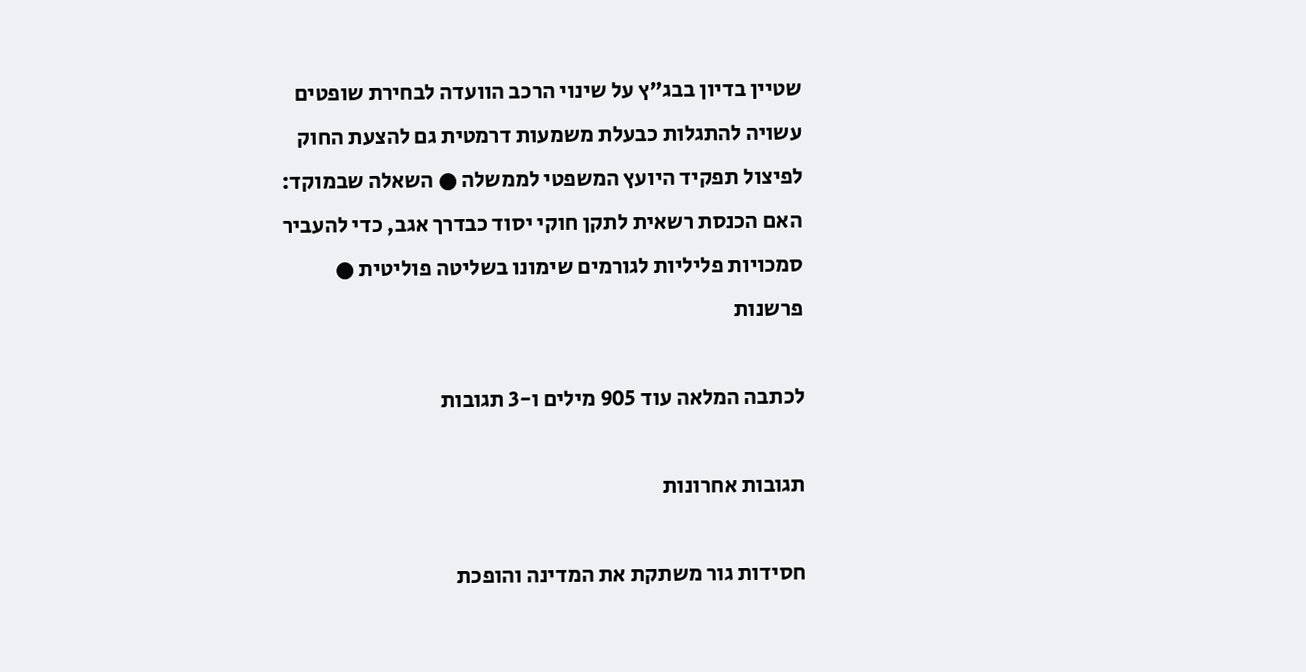שטיין בדיון בבג"ץ על שינוי הרכב הוועדה לבחירת שופטים עשויה להתגלות כבעלת משמעות דרמטית גם להצעת החוק לפיצול תפקיד היועץ המשפטי לממשלה ● השאלה שבמוקד: האם הכנסת רשאית לתקן חוקי יסוד כבדרך אגב, כדי להעביר סמכויות פליליות לגורמים שימונו בשליטה פוליטית ● פרשנות

לכתבה המלאה עוד 905 מילים ו-3 תגובות

תגובות אחרונות

חסידות גור משתקת את המדינה והופכת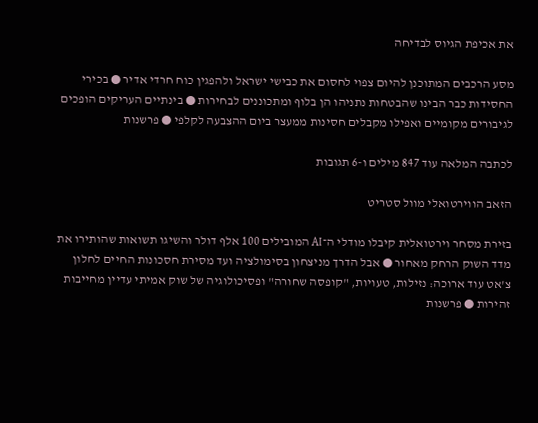את אכיפת הגיוס לבדיחה

מסע הרכבים המתוכנן להיום צפוי לחסום את כבישי ישראל ולהפגין כוח חרדי אדיר ● בכירי החסידות כבר הבינו שהבטחות נתניהו הן בלוף ומתכוננים לבחירות ● בינתיים העריקים הופכים לגיבורים מקומיים ואפילו מקבלים חסינות ממעצר ביום ההצבעה לקלפי ● פרשנות

לכתבה המלאה עוד 847 מילים ו-6 תגובות

הזאב הווירטואלי מוול סטריט

בזירת מסחר וירטואלית קיבלו מודלי ה־AI המובילים 100 אלף דולר והשיגו תשואות שהותירו את מדד השוק הרחק מאחור ● אבל הדרך מניצחון בסימולציה ועד מסירת חסכונות החיים לחלון צ'אט עוד ארוכה: נזילות, טעויות, "קופסה שחורה" ופסיכולוגיה של שוק אמיתי עדיין מחייבות זהירות ● פרשנות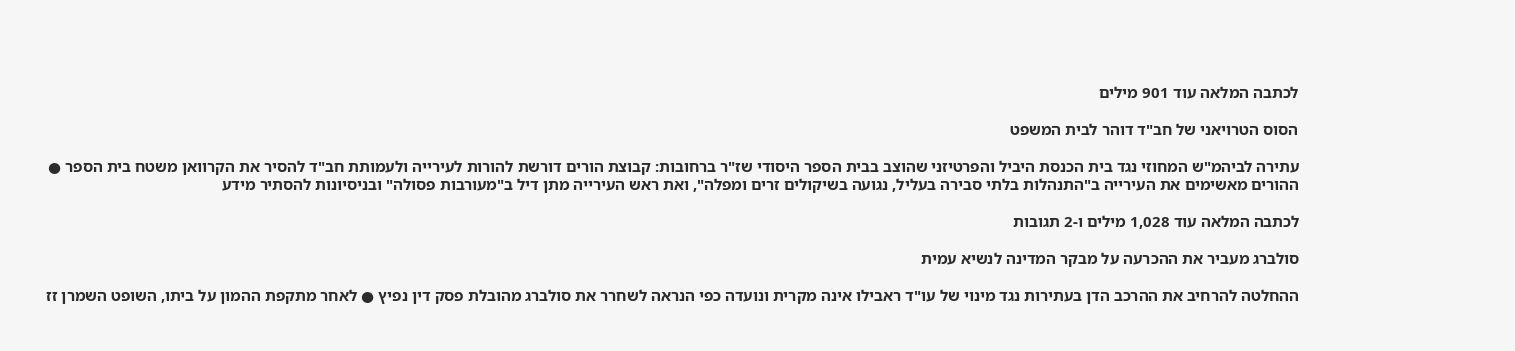לכתבה המלאה עוד 901 מילים

הסוס הטרויאני של חב"ד דוהר לבית המשפט

עתירה לביהמ"ש המחוזי נגד בית הכנסת היביל והפרטיזני שהוצב בבית הספר היסודי שז"ר ברחובות: קבוצת הורים דורשת להורות לעירייה ולעמותת חב"ד להסיר את הקרוואן משטח בית הספר ● ההורים מאשימים את העירייה ב"התנהלות בלתי סבירה בעליל, נגועה בשיקולים זרים ומפלה", ואת ראש העירייה מתן דיל ב"מעורבות פסולה" ובניסיונות להסתיר מידע

לכתבה המלאה עוד 1,028 מילים ו-2 תגובות

סולברג מעביר את ההכרעה על מבקר המדינה לנשיא עמית

ההחלטה להרחיב את ההרכב הדן בעתירות נגד מינוי של עו"ד ראבילו אינה מקרית ונועדה כפי הנראה לשחרר את סולברג מהובלת פסק דין נפיץ ● לאחר מתקפת ההמון על ביתו, השופט השמרן זז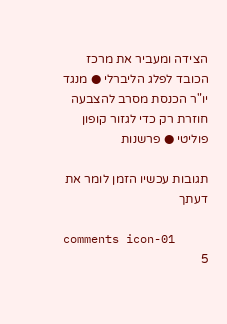הצידה ומעביר את מרכז הכובד לפלג הליברלי ● מנגד יו"ר הכנסת מסרב להצבעה חוזרת רק כדי לגזור קופון פוליטי ● פרשנות

תגובות עכשיו הזמן לומר את דעתך

comments icon-01
5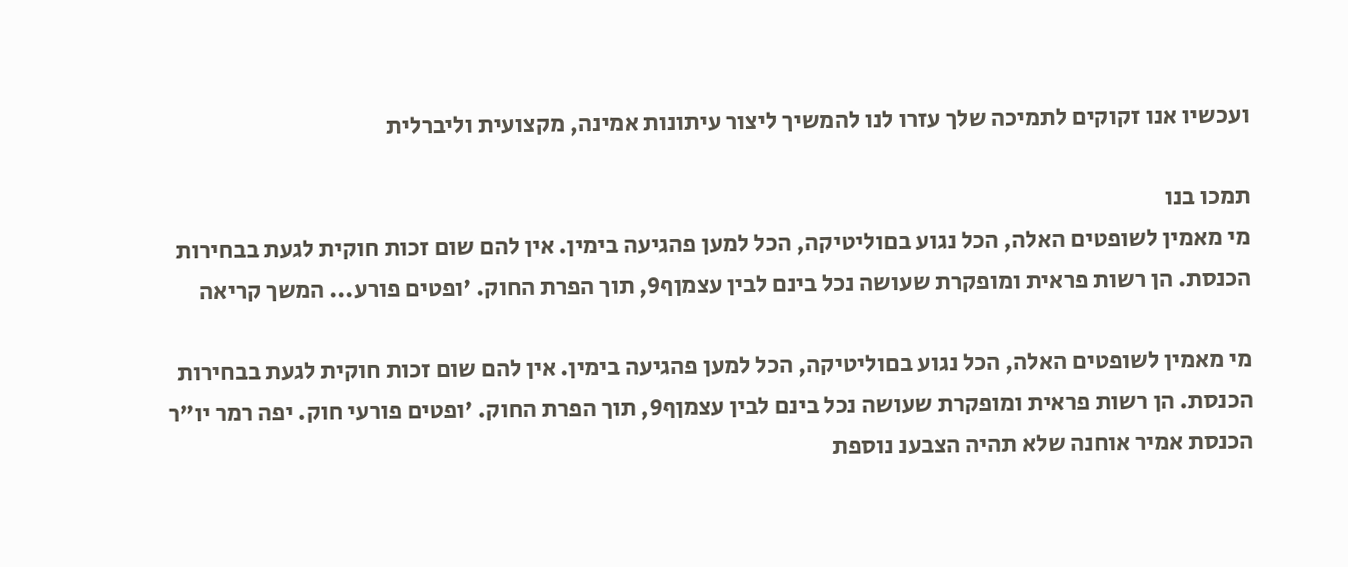ועכשיו אנו זקוקים לתמיכה שלך עזרו לנו להמשיך ליצור עיתונות אמינה, מקצועית וליברלית

תמכו בנו
מי מאמין לשופטים האלה, הכל נגוע בםוליטיקה, הכל למען פהגיעה בימין. אין להם שום זכות חוקית לגעת בבחירות הכנסת. הן רשות פראית ומופקרת שעושה נכל בינם לבין עצמןף9, תוך הפרת החוק. 'ופטים פורע... המשך קריאה

מי מאמין לשופטים האלה, הכל נגוע בםוליטיקה, הכל למען פהגיעה בימין. אין להם שום זכות חוקית לגעת בבחירות הכנסת. הן רשות פראית ומופקרת שעושה נכל בינם לבין עצמןף9, תוך הפרת החוק. 'ופטים פורעי חוק. יפה רמר יו"ר הכנסת אמיר אוחנה שלא תהיה הצבענ נוספת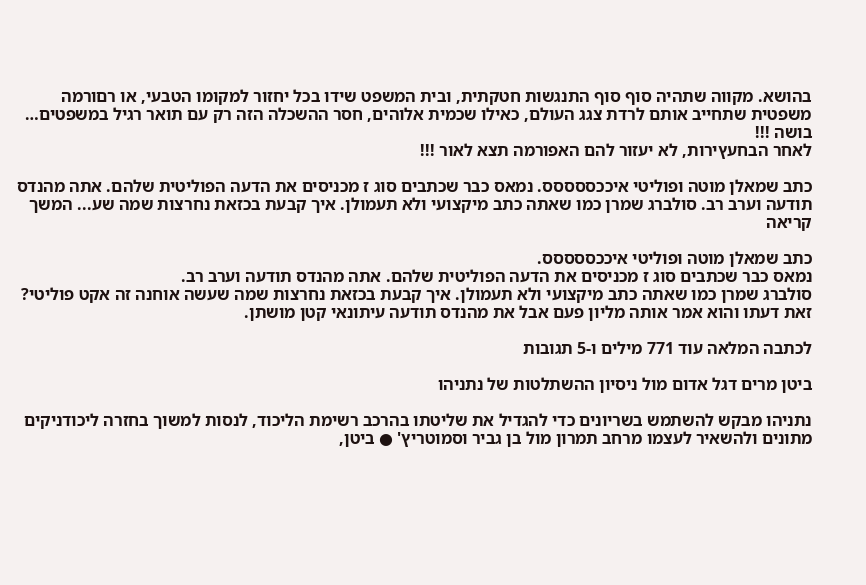בהושא. מקווה שתהיה סוף סוף התנגשות חטקתית, ובית המשפט שידו בכל יחזור למקומו הטבעי, או רםורמה משפטית שתחייב אותם לרדת צגג העולם, כאילו שכמית אלוהים, חסר ההשכלה הזה רק עם תואר רגיל במשפטים… בושה !!!
לאחר הבחעץירות, לא יעזור להם האפורמה תצא לאור !!!

כתב שמאלן מוטה ופוליטי איככססססס. נמאס כבר שכתבים סוג ז מכניסים את הדעה הפוליטית שלהם. אתה מהנדס תודעה וערב רב. סולברג שמרן כמו שאתה כתב מיקצועי ולא תעמולן. איך קבעת בכזאת נחרצות שמה שע... המשך קריאה

כתב שמאלן מוטה ופוליטי איככססססס.
נמאס כבר שכתבים סוג ז מכניסים את הדעה הפוליטית שלהם. אתה מהנדס תודעה וערב רב.
סולברג שמרן כמו שאתה כתב מיקצועי ולא תעמולן. איך קבעת בכזאת נחרצות שמה שעשה אוחנה זה אקט פוליטי? זאת דעתו והוא אמר אותה מליון פעם אבל את מהנדס תודעה עיתונאי קטן מושתן.

לכתבה המלאה עוד 771 מילים ו-5 תגובות

ביטן מרים דגל אדום מול ניסיון ההשתלטות של נתניהו

נתניהו מבקש להשתמש בשריונים כדי להגדיל את שליטתו בהרכב רשימת הליכוד, לנסות למשוך בחזרה ליכודניקים מתונים ולהשאיר לעצמו מרחב תמרון מול בן גביר וסמוטריץ' ● ביטן,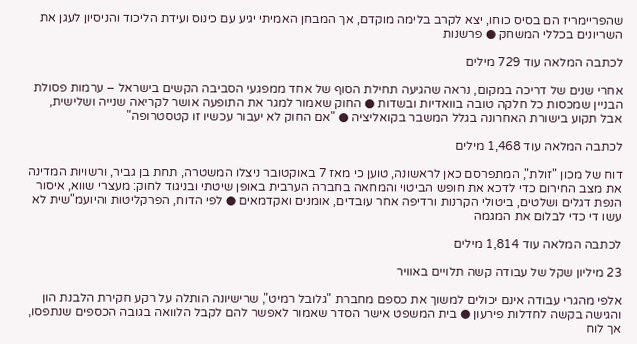שהפריימריז הם בסיס כוחו, יצא לקרב בלימה מוקדם, אך המבחן האמיתי יגיע עם כינוס ועידת הליכוד והניסיון לעגן את השריונים בכללי המשחק ● פרשנות

לכתבה המלאה עוד 729 מילים

אחרי שנים של דריכה במקום, נראה שהגיעה תחילת הסוף של אחד ממפגעי הסביבה הקשים בישראל – ערמות פסולת הבניין שמכסות כל חלקה טובה בוואדיות ובשדות ● החוק שאמור למגר את התופעה אושר לקריאה שנייה ושלישית, אבל תקוע בישורת האחרונה בגלל המשבר בקואליציה ● "אם החוק לא יעבור עכשיו זו קטסטרופה"

לכתבה המלאה עוד 1,468 מילים

דוח של מכון "זולת", המתפרסם כאן לראשונה, טוען כי מאז 7 באוקטובר ניצלו המשטרה, תחת בן גביר, ורשויות המדינה את מצב החירום כדי לדכא את חופש הביטוי והמחאה בחברה הערבית באופן שיטתי ובניגוד לחוק: מעצרי שווא, איסור הנפת דגלים ושלטים, ביטולי הקרנות ורדיפה אחר עובדים, אומנים ואקדמאים ● לפי הדוח, הפרקליטות והיועמ"שית לא עשו די כדי לבלום את המגמה

לכתבה המלאה עוד 1,814 מילים

23 מיליון שקל של עבודה קשה תלויים באוויר

אלפי מהגרי עבודה אינם יכולים למשוך את כספם מחברת "גלובל רמיט", שרישיונה הותלה על רקע חקירת הלבנת הון והגישה בקשה לחדלות פירעון ● בית המשפט אישר הסדר שאמור לאפשר להם לקבל הלוואה בגובה הכספים שנתפסו, אך לוח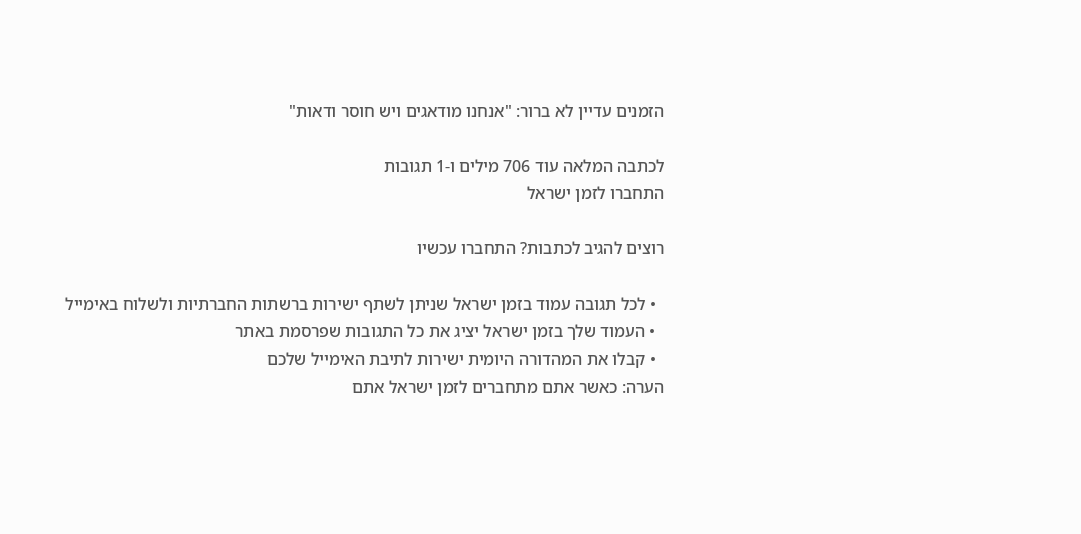הזמנים עדיין לא ברור: "אנחנו מודאגים ויש חוסר ודאות"

לכתבה המלאה עוד 706 מילים ו-1 תגובות
התחברו לזמן ישראל

רוצים להגיב לכתבות? התחברו עכשיו

  • לכל תגובה עמוד בזמן ישראל שניתן לשתף ישירות ברשתות החברתיות ולשלוח באימייל
  • העמוד שלך בזמן ישראל יציג את כל התגובות שפרסמת באתר
  • קבלו את המהדורה היומית ישירות לתיבת האימייל שלכם
הערה: כאשר אתם מתחברים לזמן ישראל אתם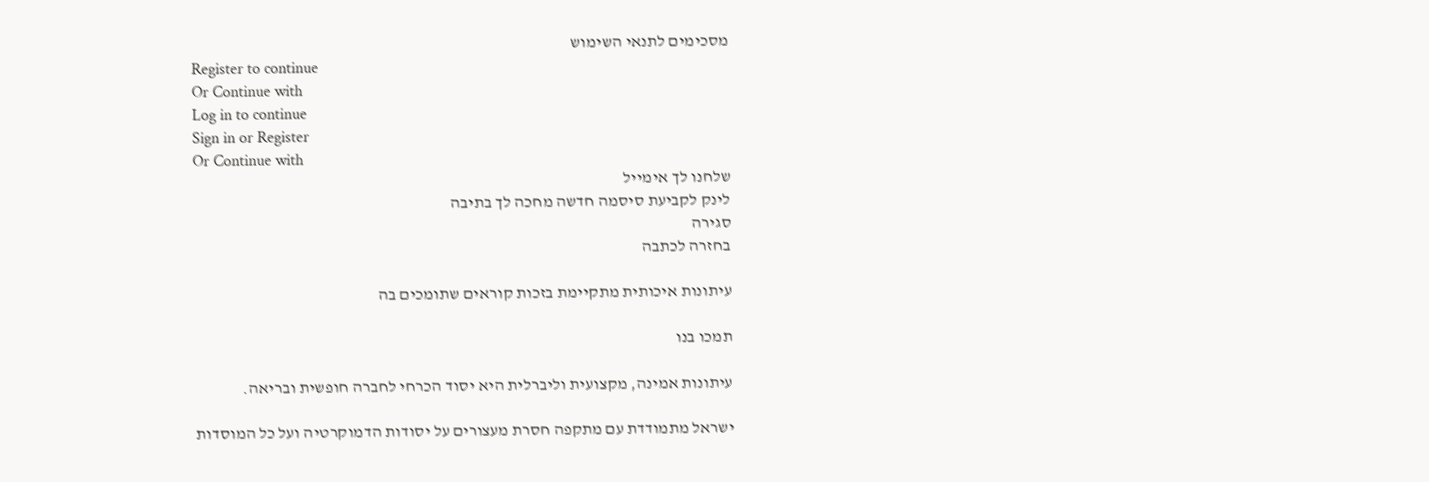מסכימים לתנאי השימוש
Register to continue
Or Continue with
Log in to continue
Sign in or Register
Or Continue with
שלחנו לך אימייל
לינק לקביעת סיסמה חדשה מחכה לך בתיבה
סגירה
בחזרה לכתבה

עיתונות איכותית מתקיימת בזכות קוראים שתומכים בה

תמכו בנו

עיתונות אמינה, מקצועית וליברלית היא יסוד הכרחי לחברה חופשית ובריאה.

ישראל מתמודדת עם מתקפה חסרת מעצורים על יסודות הדמוקרטיה ועל כל המוסדות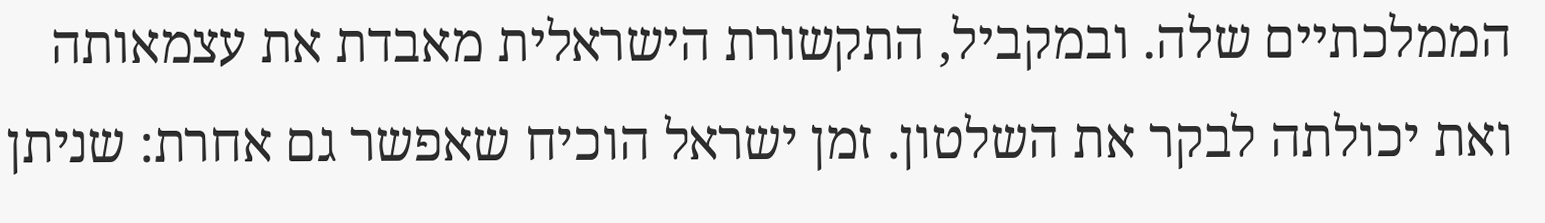הממלכתיים שלה. ובמקביל, התקשורת הישראלית מאבדת את עצמאותה ואת יכולתה לבקר את השלטון. זמן ישראל הוכיח שאפשר גם אחרת: שניתן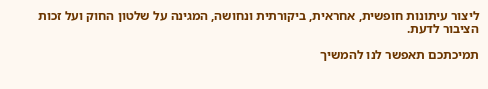ליצור עיתונות חופשית, אחראית, ביקורתית ונחושה, המגינה על שלטון החוק ועל זכות הציבור לדעת.

תמיכתכם תאפשר לנו להמשיך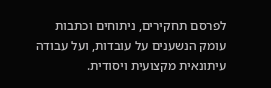לפרסם תחקירים, ניתוחים וכתבות עומק הנשענים על עובדות, ועל עבודה עיתונאית מקצועית ויסודית.